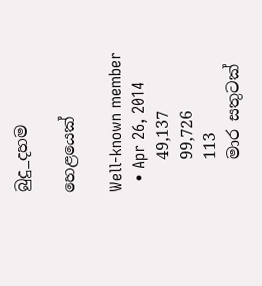බුදු_දහම

හෙළයෙක්

Well-known member
  • Apr 26, 2014
    49,137
    99,726
    113
    මාර සතුටක්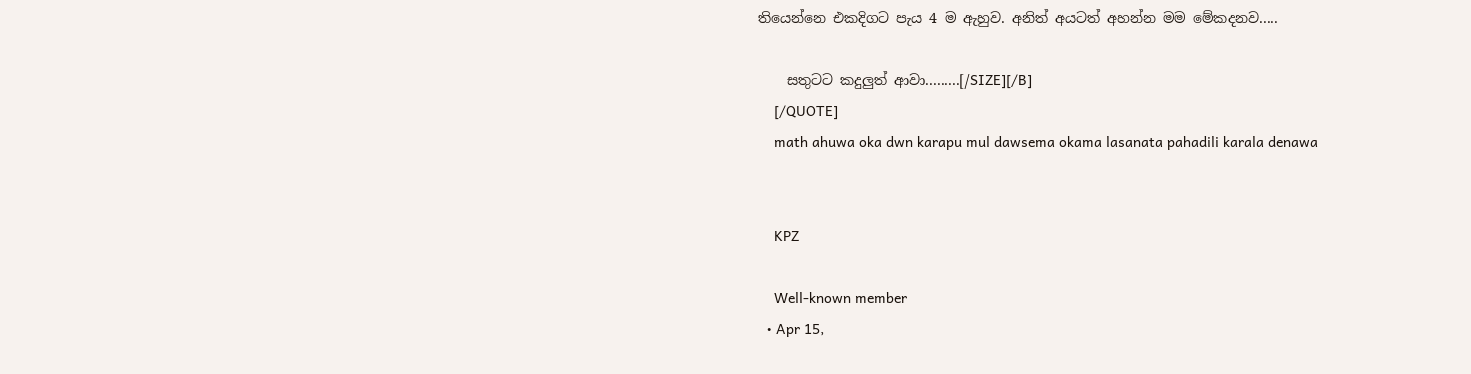තියෙන්නෙ එකදිගට පැය 4 ම ඇහුව. අනිත් අයටත් අහන්න මම මේකදනව.....

    සතුටට කදුලුත් ආවා.........[/SIZE][/B]
    [/QUOTE]
    math ahuwa oka dwn karapu mul dawsema okama lasanata pahadili karala denawa


    KPZ

    Well-known member
  • Apr 15,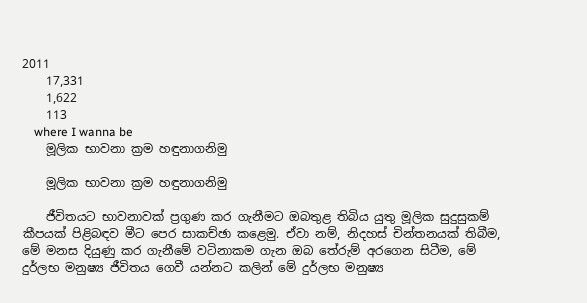2011
    17,331
    1,622
    113
    where I wanna be
    මූලික භාවනා ක්‍රම හඳුනාගනිමු

    මූලික භාවනා ක්‍රම හඳුනාගනිමු

    ජීවිතයට භාවනාවක් ප්‍රගුණ කර ගැනීමට ඔබතුළ තිබිය යුතු මූලික සුදුසුකම් කීපයක් පිළිබඳව මීට පෙර සාකච්ඡා කළෙමු. ඒවා නම්, නිදහස් චින්තනයක් තිබීම, මේ මනස දියුණු කර ගැනීමේ වටිනාකම ගැන ඔබ තේරුම් අරගෙන සිටීම, මේ දුර්ලභ මනුෂ්‍ය ජීවිතය ගෙවී යන්නට කලින් මේ දුර්ලභ මනුෂ්‍ය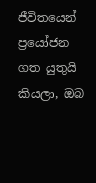ජීවිතයෙන් ප්‍රයෝජන ගත යුතුයි කියලා, ඔබ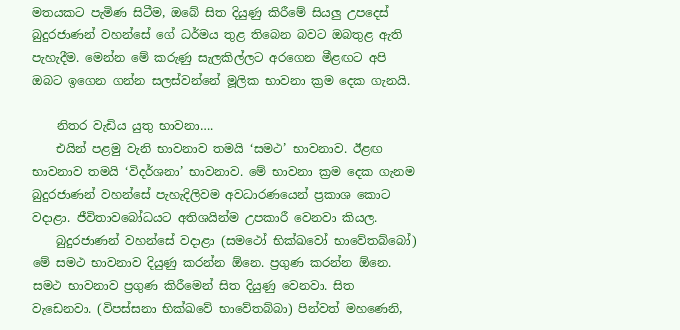මතයකට පැමිණ සිටීම, ඔබේ සිත දියුණු කිරීමේ සියලු උපදෙස් බුදුරජාණන් වහන්සේ ගේ ධර්මය තුළ තිබෙන බවට ඔබතුළ ඇති පැහැදීම. මෙන්න මේ කරුණු සැලකිල්ලට අරගෙන මීළඟට අපි ඔබට ඉගෙන ගන්න සලස්වන්නේ මූලික භාවනා ක්‍රම දෙක ගැනයි.

    නිතර වැඩිය යුතු භාවනා….
    එයින් පළමු වැනි භාවනාව තමයි ‘සමථ’ භාවනාව. ඊළඟ භාවනාව තමයි ‘විදර්ශනා’ භාවනාව. මේ භාවනා ක්‍රම දෙක ගැනම බුදුරජාණන් වහන්සේ පැහැදිලිවම අවධාරණයෙන් ප්‍රකාශ කොට වදාළා. ජීවිතාවබෝධයට අතිශයින්ම උපකාරී වෙනවා කියල.
    බුදුරජාණන් වහන්සේ වදාළා (සමථෝ භික්ඛවෝ භාවේතබ්බෝ) මේ සමථ භාවනාව දියුණු කරන්න ඕනෙ. ප්‍රගුණ කරන්න ඕනෙ. සමථ භාවනාව ප්‍රගුණ කිරීමෙන් සිත දියුණු වෙනවා. සිත වැඩෙනවා. (විපස්සනා භික්ඛවේ භාවේතබ්බා) පින්වත් මහණෙනි,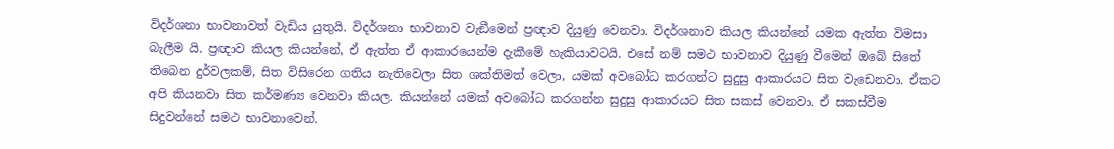විදර්ශනා භාවනාවත් වැඩිය යුතුයි. විදර්ශනා භාවනාව වැඞීමෙන් ප්‍රඥාව දියුණු වෙනවා. විදර්ශනාව කියල කියන්නේ යමක ඇත්ත විමසා බැලීම යි. ප්‍රඥාව කියල කියන්නේ, ඒ ඇත්ත ඒ ආකාරයෙන්ම දැකීමේ හැකියාවටයි. එසේ නම් සමථ භාවනාව දියුණු වීමෙන් ඔබේ සිතේ තිබෙන දුර්වලකම්, සිත විසිරෙන ගතිය නැතිවෙලා සිත ශක්තිමත් වෙලා, යමක් අවබෝධ කරගන්ට සුදුසු ආකාරයට සිත වැඩෙනවා. ඒකට අපි කියනවා සිත කර්මණ්‍ය වෙනවා කියල. කියන්නේ යමක් අවබෝධ කරගන්න සුදුසු ආකාරයට සිත සකස් වෙනවා. ඒ සකස්වීම සිදුවන්නේ සමථ භාවනාවෙන්.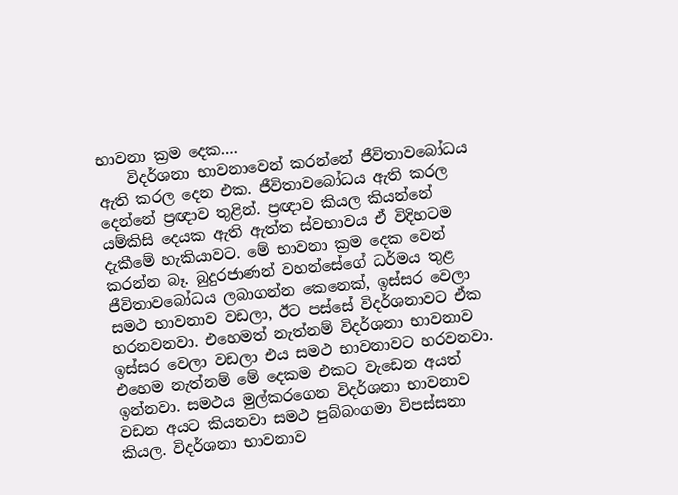භාවනා ක්‍රම දෙක….
    විදර්ශනා භාවනාවෙන් කරන්නේ ජීවිතාවබෝධය ඇති කරල දෙන එක. ජීවිතාවබෝධය ඇති කරල දෙන්නේ ප්‍රඥාව තුළින්. ප්‍රඥාව කියල කියන්නේ යම්කිසි දෙයක ඇති ඇත්ත ස්වභාවය ඒ විදිහටම දැකීමේ හැකියාවට. මේ භාවනා ක්‍රම දෙක වෙන් කරන්න බෑ. බුදුරජාණන් වහන්සේගේ ධර්මය තුළ ජීවිතාවබෝධය ලබාගන්න කෙනෙක්, ඉස්සර වෙලා සමථ භාවනාව වඩලා, ඊට පස්සේ විදර්ශනාවට ඒක හරනවනවා. එහෙමත් නැත්නම් විදර්ශනා භාවනාව ඉස්සර වෙලා වඩලා එය සමථ භාවනාවට හරවනවා. එහෙම නැත්නම් මේ දෙකම එකට වැඩෙන අයත් ඉන්නවා. සමථය මුල්කරගෙන විදර්ශනා භාවනාව වඩන අයට කියනවා සමථ පුබ්බංගමා විපස්සනා කියල. විදර්ශනා භාවනාව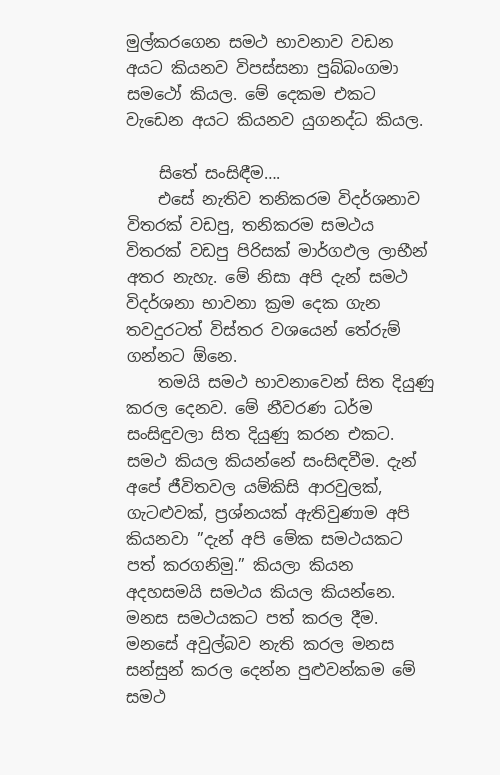මුල්කරගෙන සමථ භාවනාව වඩන අයට කියනව විපස්සනා පුබ්බංගමා සමථෝ කියල. මේ දෙකම එකට වැඩෙන අයට කියනව යුගනද්ධ කියල.

    සිතේ සංසිඳීම….
    එසේ නැතිව තනිකරම විදර්ශනාව විතරක් වඩපු, තනිකරම සමථය විතරක් වඩපු පිරිසක් මාර්ගඵල ලාභීන් අතර නැහැ. මේ නිසා අපි දැන් සමථ විදර්ශනා භාවනා ක්‍රම දෙක ගැන තවදුරටත් විස්තර වශයෙන් තේරුම් ගන්නට ඕනෙ.
    තමයි සමථ භාවනාවෙන් සිත දියුණු කරල දෙනව. මේ නීවරණ ධර්ම සංසිඳුවලා සිත දියුණු කරන එකට. සමථ කියල කියන්නේ සංසිඳවීම. දැන් අපේ ජීවිතවල යම්කිසි ආරවුලක්, ගැටළුවක්, ප්‍රශ්නයක් ඇතිවුණාම අපි කියනවා ”දැන් අපි මේක සමථයකට පත් කරගනිමු.” කියලා කියන අදහසමයි සමථය කියල කියන්නෙ. මනස සමථයකට පත් කරල දීම. මනසේ අවුල්බව නැති කරල මනස සන්සුන් කරල දෙන්න පුළුවන්කම මේ සමථ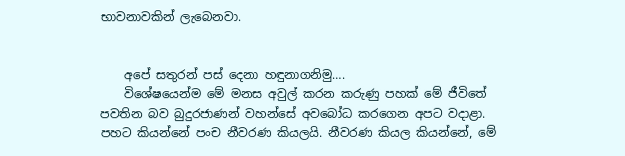භාවනාවකින් ලැබෙනවා.


    අපේ සතුරන් පස් දෙනා හඳුනාගනිමු….
    විශේෂයෙන්ම මේ මනස අවුල් කරන කරුණු පහක් මේ ජීවිතේ පවතින බව බුදුරජාණන් වහන්සේ අවබෝධ කරගෙන අපට වදාළා. පහට කියන්නේ පංච නීවරණ කියලයි. නීවරණ කියල කියන්නේ, මේ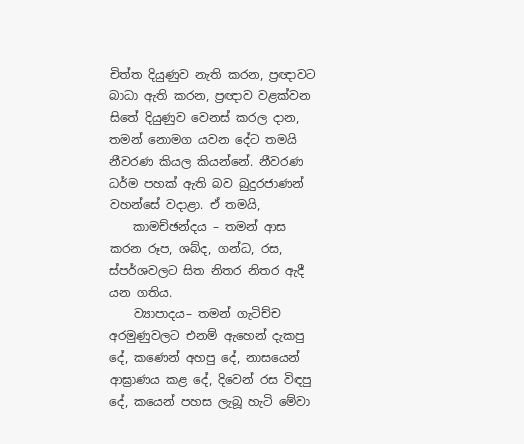චිත්ත දියුණුව නැති කරන, ප්‍රඥාවට බාධා ඇති කරන, ප්‍රඥාව වළක්වන සිතේ දියුණුව වෙනස් කරල දාන, තමන් නොමග යවන දේට තමයි නීවරණ කියල කියන්නේ. නීවරණ ධර්ම පහක් ඇති බව බුදුරජාණන් වහන්සේ වදාළා. ඒ තමයි,
    කාමච්ඡන්දය – තමන් ආස කරන රූප, ශබ්ද, ගන්ධ, රස, ස්පර්ශවලට සිත නිතර නිතර ඇදී යන ගතිය.
    ව්‍යාපාදය– තමන් ගැටිච්ච අරමුණුවලට එනම් ඇහෙන් දැකපු දේ, කණෙන් අහපු දේ, නාසයෙන් ආඝ්‍රාණය කළ දේ, දිවෙන් රස විඳපු දේ, කයෙන් පහස ලැබූ හැටි මේවා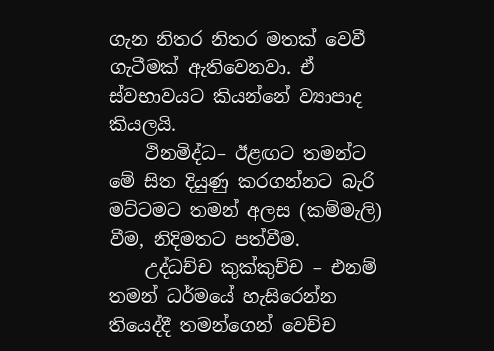ගැන නිතර නිතර මතක් වෙවී ගැටීමක් ඇතිවෙනවා. ඒ ස්වභාවයට කියන්නේ ව්‍යාපාද කියලයි.
    ථිනමිද්ධ– ඊළඟට තමන්ට මේ සිත දියුණු කරගන්නට බැරි මට්ටමට තමන් අලස (කම්මැලි) වීම, නිදිමතට පත්වීම.
    උද්ධච්ච කුක්කුච්ච – එනම් තමන් ධර්මයේ හැසිරෙන්න තියෙද්දී තමන්ගෙන් වෙච්ච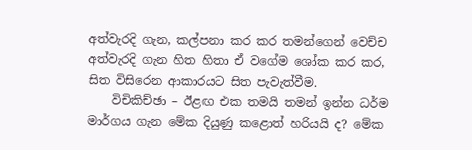අත්වැරදි ගැන, කල්පනා කර කර තමන්ගෙන් වෙච්ච අත්වැරදි ගැන හිත හිතා ඒ වගේම ශෝක කර කර, සිත විසිරෙන ආකාරයට සිත පැවැත්වීම.
    විචිකිච්ඡා – ඊළඟ එක තමයි තමන් ඉන්න ධර්ම මාර්ගය ගැන මේක දියුණු කළොත් හරියයි ද? මේක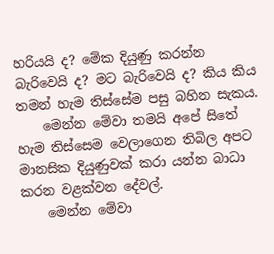හරියයි ද? මේක දියුණු කරන්න බැරිවෙයි ද? මට බැරිවෙයි ද? කිය කිය තමන් හැම තිස්සේම පසු බහින සැකය.
    මෙන්න මේවා තමයි අපේ සිතේ හැම තිස්සෙම වෙලාගෙන තිබිල අපට මානසික දියුණුවක් කරා යන්න බාධා කරන වළක්වන දේවල්.
    මෙන්න මේවා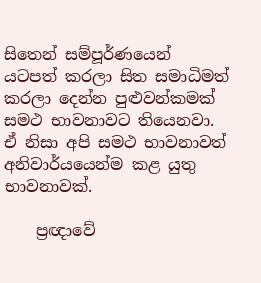සිතෙන් සම්පූර්ණයෙන් යටපත් කරලා සිත සමාධිමත් කරලා දෙන්න පුළුවන්කමක් සමථ භාවනාවට තියෙනවා. ඒ නිසා අපි සමථ භාවනාවත් අනිවාර්යයෙන්ම කළ යුතු භාවනාවක්.

    ප්‍රඥාවේ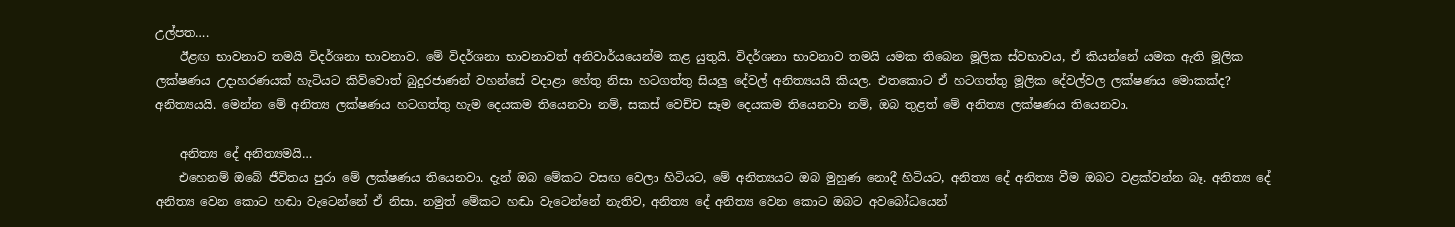උල්පත….
    ඊළඟ භාවනාව තමයි විදර්ශනා භාවනාව. මේ විදර්ශනා භාවනාවත් අනිවාර්යයෙන්ම කළ යුතුයි. විදර්ශනා භාවනාව තමයි යමක තිබෙන මූලික ස්වභාවය, ඒ කියන්නේ යමක ඇති මූලික ලක්ෂණය උදාහරණයක් හැටියට කිව්වොත් බුදුරජාණන් වහන්සේ වදාළා හේතු නිසා හටගත්තු සියලු දේවල් අනිත්‍යයයි කියල. එතකොට ඒ හටගත්තු මූලික දේවල්වල ලක්ෂණය මොකක්ද? අනිත්‍යයයි. මෙන්න මේ අනිත්‍ය ලක්ෂණය හටගත්තු හැම දෙයකම තියෙනවා නම්, සකස් වෙච්ච සෑම දෙයකම තියෙනවා නම්, ඔබ තුළත් මේ අනිත්‍ය ලක්ෂණය තියෙනවා.

    අනිත්‍ය දේ අනිත්‍යමයි…
    එහෙනම් ඔබේ ජීවිතය පුරා මේ ලක්ෂණය තියෙනවා. දැන් ඔබ මේකට වසඟ වෙලා හිටියට, මේ අනිත්‍යයට ඔබ මුහුණ නොදී හිටියට, අනිත්‍ය දේ අනිත්‍ය වීම ඔබට වළක්වන්න බෑ. අනිත්‍ය දේ අනිත්‍ය වෙන කොට හඬා වැටෙන්නේ ඒ නිසා. නමුත් මේකට හඬා වැටෙන්නේ නැතිව, අනිත්‍ය දේ අනිත්‍ය වෙන කොට ඔබට අවබෝධයෙන්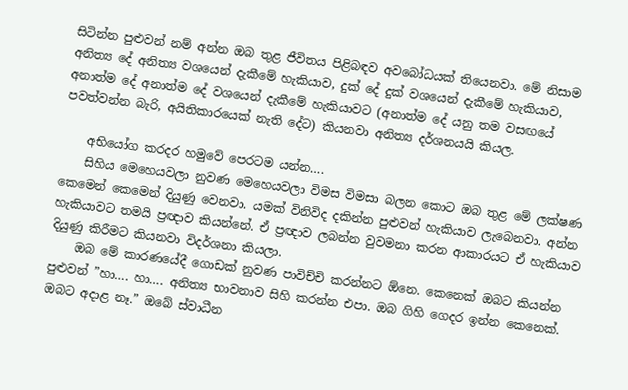සිටින්න පුළුවන් නම් අන්න ඔබ තුළ ජීවිතය පිළිබඳව අවබෝධයක් තියෙනවා. මේ නිසාම අනිත්‍ය දේ අනිත්‍ය වශයෙන් දැකීමේ හැකියාව, දුක් දේ දුක් වශයෙන් දැකීමේ හැකියාව, අනාත්ම දේ අනාත්ම දේ වශයෙන් දැකීමේ හැකියාවට (අනාත්ම දේ යනු තම වසඟයේ පවත්වන්න බැරි, අයිතිකාරයෙක් නැති දේට) කියනවා අනිත්‍ය දර්ශනයයි කියල.

    අභියෝග කරදර හමුවේ පෙරටම යන්න….
    සිහිය මෙහෙයවලා නුවණ මෙහෙයවලා විමස විමසා බලන කොට ඔබ තුළ මේ ලක්ෂණ කෙමෙන් කෙමෙන් දියුණු වෙනවා. යමක් විනිවිද දකින්න පුළුවන් හැකියාව ලැබෙනවා. අන්න හැකියාවට තමයි ප්‍රඥාව කියන්නේ. ඒ ප්‍රඥාව ලබන්න වුවමනා කරන ආකාරයට ඒ හැකියාව දියුණු කිරීමට කියනවා විදර්ශනා කියලා.
    ඔබ මේ කාරණයේදී ගොඩක් නුවණ පාවිච්චි කරන්නට ඕනෙ. කෙනෙක් ඔබට කියන්න පුළුවන් ”හා…. හා…. අනිත්‍ය භාවනාව සිහි කරන්න එපා. ඔබ ගිහි ගෙදර ඉන්න කෙනෙක්. ඔබට අදාළ නෑ.” ඔබේ ස්වාධීන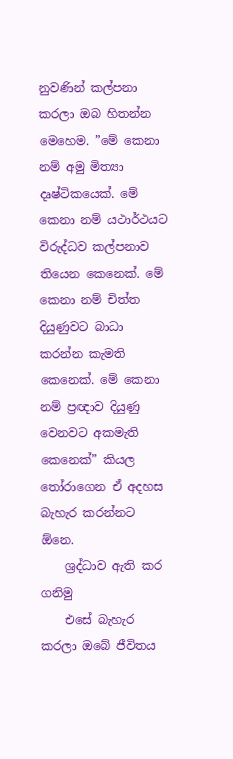නුවණින් කල්පනා කරලා ඔබ හිතන්න මෙහෙම. ”මේ කෙනා නම් අමු මිත්‍යා දෘෂ්ටිකයෙක්. මේ කෙනා නම් යථාර්ථයට විරුද්ධව කල්පනාව තියෙන කෙනෙක්. මේ කෙනා නම් චිත්ත දියුණුවට බාධා කරන්න කැමති කෙනෙක්. මේ කෙනා නම් ප්‍රඥාව දියුණු වෙනවට අකමැති කෙනෙක්” කියල තෝරාගෙන ඒ අදහස බැහැර කරන්නට ඕනෙ.
    ශ්‍රද්ධාව ඇති කර ගනිමු
    එසේ බැහැර කරලා ඔබේ ජීවිතය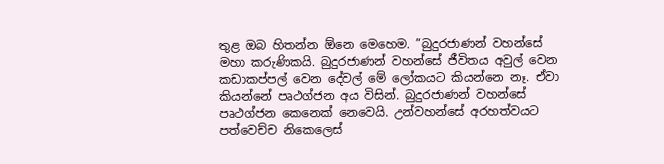තුළ ඔබ හිතන්න ඕනෙ මෙහෙම. ”බුදුරජාණන් වහන්සේ මහා කරුණිකයි. බුදුරජාණන් වහන්සේ ජීවිතය අවුල් වෙන කඩාකප්පල් වෙන දේවල් මේ ලෝකයට කියන්නෙ නෑ. ඒවා කියන්නේ පෘථග්ජන අය විසින්. බුදුරජාණන් වහන්සේ පෘථග්ජන කෙනෙක් නෙවෙයි. උන්වහන්සේ අරහත්වයට පත්වෙච්ච නිකෙලෙස්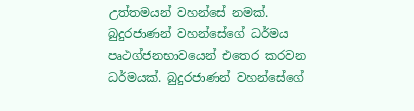උත්තමයන් වහන්සේ නමක්. බුදුරජාණන් වහන්සේගේ ධර්මය පෘථග්ජනභාවයෙන් එතෙර කරවන ධර්මයක්. බුදුරජාණන් වහන්සේගේ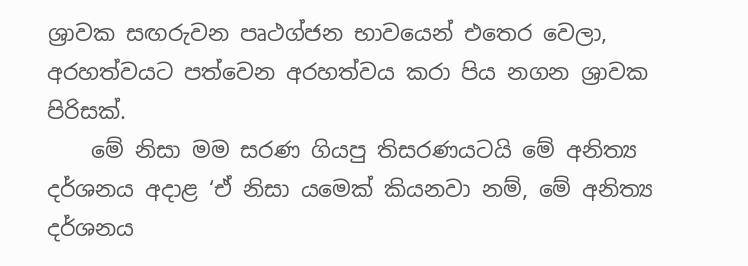ශ්‍රාවක සඟරුවන පෘථග්ජන භාවයෙන් එතෙර වෙලා, අරහත්වයට පත්වෙන අරහත්වය කරා පිය නගන ශ්‍රාවක පිරිසක්.
    මේ නිසා මම සරණ ගියපු තිසරණයටයි මේ අනිත්‍ය දර්ශනය අදාළ ‘ඒ නිසා යමෙක් කියනවා නම්, මේ අනිත්‍ය දර්ශනය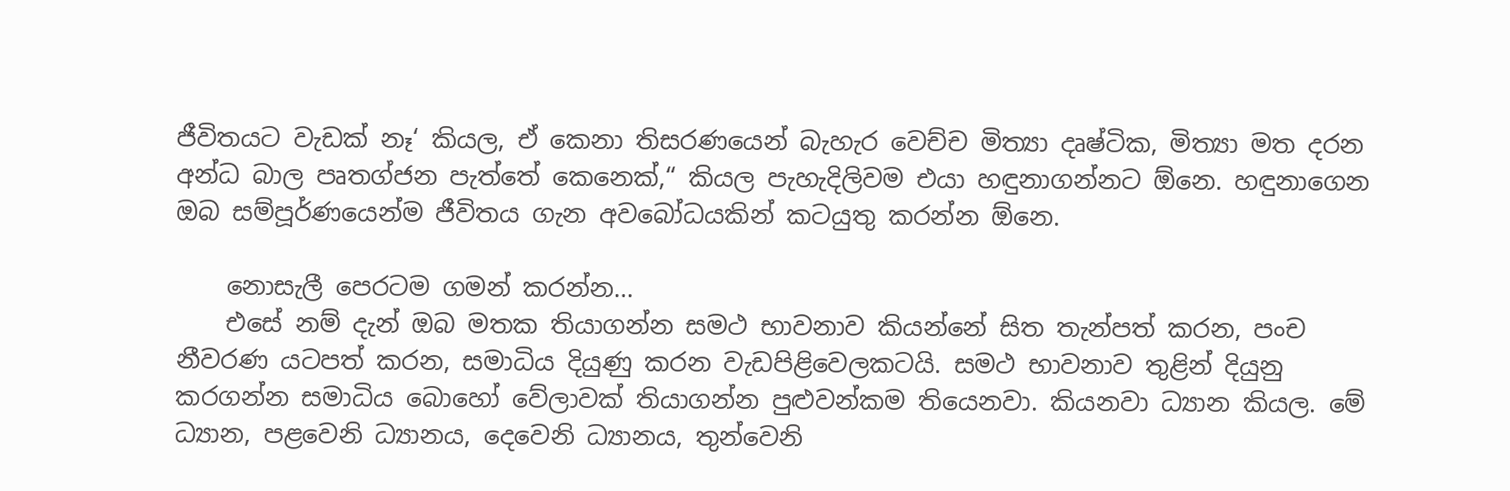ජීවිතයට වැඩක් නෑ‘ කියල, ඒ කෙනා තිසරණයෙන් බැහැර වෙච්ච මිත්‍යා දෘෂ්ටික, මිත්‍යා මත දරන අන්ධ බාල පෘතග්ජන පැත්තේ කෙනෙක්,“ කියල පැහැදිලිවම එයා හඳුනාගන්නට ඕනෙ. හඳුනාගෙන ඔබ සම්පූර්ණයෙන්ම ජීවිතය ගැන අවබෝධයකින් කටයුතු කරන්න ඕනෙ.

    නොසැලී පෙරටම ගමන් කරන්න…
    එසේ නම් දැන් ඔබ මතක තියාගන්න සමථ භාවනාව කියන්නේ සිත තැන්පත් කරන, පංච නීවරණ යටපත් කරන, සමාධිය දියුණු කරන වැඩපිළිවෙලකටයි. සමථ භාවනාව තුළින් දියුනු කරගන්න සමාධිය බොහෝ වේලාවක් තියාගන්න පුළුවන්කම තියෙනවා. කියනවා ධ්‍යාන කියල. මේ ධ්‍යාන, පළවෙනි ධ්‍යානය, දෙවෙනි ධ්‍යානය, තුන්වෙනි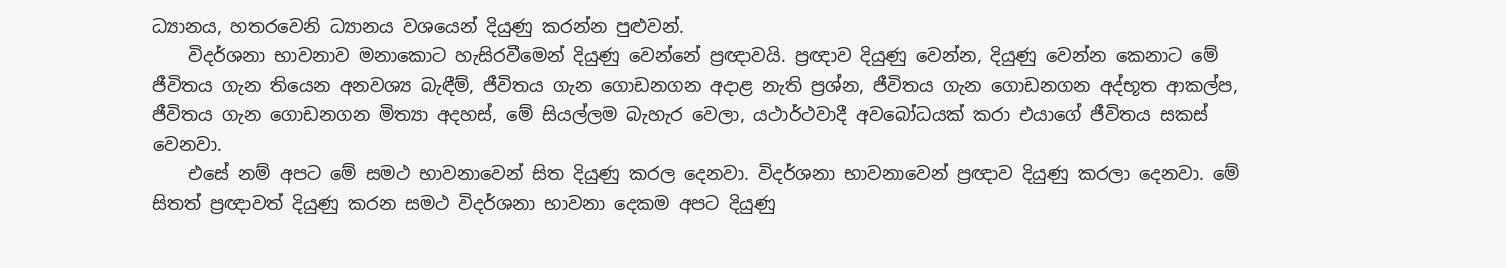ධ්‍යානය, හතරවෙනි ධ්‍යානය වශයෙන් දියුණු කරන්න පුළුවන්.
    විදර්ශනා භාවනාව මනාකොට හැසිරවීමෙන් දියුණු වෙන්නේ ප්‍රඥාවයි. ප්‍රඥාව දියුණු වෙන්න, දියුණු වෙන්න කෙනාට මේ ජීවිතය ගැන තියෙන අනවශ්‍ය බැඳීම්, ජීවිතය ගැන ගොඩනගන අදාළ නැති ප්‍රශ්න, ජීවිතය ගැන ගොඩනගන අද්භූත ආකල්ප, ජීවිතය ගැන ගොඩනගන මිත්‍යා අදහස්, මේ සියල්ලම බැහැර වෙලා, යථාර්ථවාදී අවබෝධයක් කරා එයාගේ ජීවිතය සකස් වෙනවා.
    එසේ නම් අපට මේ සමථ භාවනාවෙන් සිත දියුණු කරල දෙනවා. විදර්ශනා භාවනාවෙන් ප්‍රඥාව දියුණු කරලා දෙනවා. මේ සිතත් ප්‍රඥාවත් දියුණු කරන සමථ විදර්ශනා භාවනා දෙකම අපට දියුණු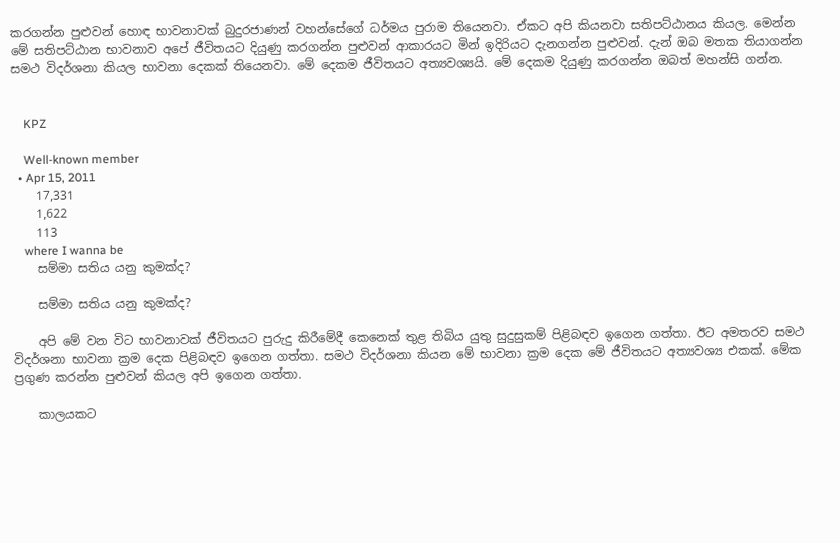කරගන්න පුළුවන් හොඳ භාවනාවක් බුදුරජාණන් වහන්සේගේ ධර්මය පුරාම තියෙනවා. ඒකට අපි කියනවා සතිපට්ඨානය කියල. මෙන්න මේ සතිපට්ඨාන භාවනාව අපේ ජීවිතයට දියුණු කරගන්න පුළුවන් ආකාරයට මින් ඉදිරියට දැනගන්න පුළුවන්. දැන් ඔබ මතක තියාගන්න සමථ විදර්ශනා කියල භාවනා දෙකක් තියෙනවා. මේ දෙකම ජීවිතයට අත්‍යවශ්‍යයි. මේ දෙකම දියුණු කරගන්න ඔබත් මහන්සි ගන්න.


    KPZ

    Well-known member
  • Apr 15, 2011
    17,331
    1,622
    113
    where I wanna be
    සම්මා සතිය යනු කුමක්ද?

    සම්මා සතිය යනු කුමක්ද?

    අපි මේ වන විට භාවනාවක් ජීවිතයට පුරුදු කිරීමේදී කෙනෙක් තුළ තිබිය යුතු සුදුසුකම් පිළිබඳව ඉගෙන ගත්තා. ඊට අමතරව සමථ විදර්ශනා භාවනා ක්‍රම දෙක පිළිබඳව ඉගෙන ගත්තා. සමථ විදර්ශනා කියන මේ භාවනා ක්‍රම දෙක මේ ජීවිතයට අත්‍යවශ්‍ය එකක්. මේක ප්‍රගුණ කරන්න පුළුවන් කියල අපි ඉගෙන ගත්තා.

    කාලයකට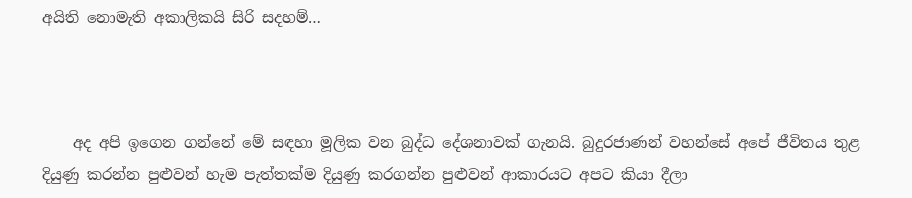අයිති නොමැති අකාලිකයි සිරි සදහම්…



    අද අපි ඉගෙන ගන්නේ මේ සඳහා මූලික වන බුද්ධ දේශනාවක් ගැනයි. බුදුරජාණන් වහන්සේ අපේ ජීවිතය තුළ දියුණු කරන්න පුළුවන් හැම පැත්තක්ම දියුණු කරගන්න පුළුවන් ආකාරයට අපට කියා දීලා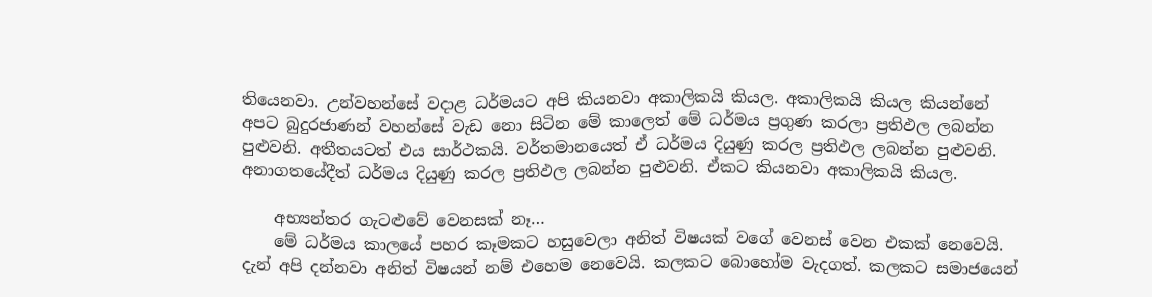තියෙනවා. උන්වහන්සේ වදාළ ධර්මයට අපි කියනවා අකාලිකයි කියල. අකාලිකයි කියල කියන්නේ අපට බුදුරජාණන් වහන්සේ වැඩ නො සිටින මේ කාලෙත් මේ ධර්මය ප්‍රගුණ කරලා ප්‍රතිඵල ලබන්න පුළුවනි. අතීතයටත් එය සාර්ථකයි. වර්තමානයෙත් ඒ ධර්මය දියුණු කරල ප්‍රතිඵල ලබන්න පුළුවනි. අනාගතයේදීත් ධර්මය දියුණු කරල ප්‍රතිඵල ලබන්න පුළුවනි. ඒකට කියනවා අකාලිකයි කියල.

    අභ්‍යන්තර ගැටළුවේ වෙනසක් නෑ…
    මේ ධර්මය කාලයේ පහර කෑමකට හසුවෙලා අනිත් විෂයක් වගේ වෙනස් වෙන එකක් නෙවෙයි. දැන් අපි දන්නවා අනිත් විෂයන් නම් එහෙම නෙවෙයි. කලකට බොහෝම වැදගත්. කලකට සමාජයෙන්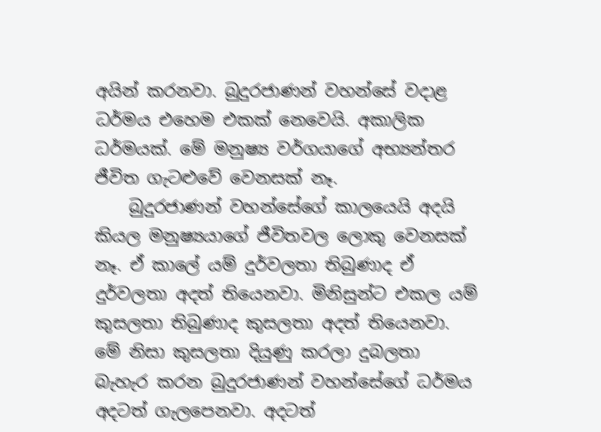අයින් කරනවා. බුදුරජාණන් වහන්සේ වදාළ ධර්මය එහෙම එකක් නෙවෙයි. අකාලික ධර්මයක්. මේ මනුෂ්‍ය වර්ගයාගේ අභ්‍යන්තර ජීවිත ගැටළුවේ වෙනසක් නෑ.
    බුදුරජාණන් වහන්සේගේ කාලයෙයි අදයි කියල මනුෂ්‍යයාගේ ජීවිතවල ලොකු වෙනසක් නෑ. ඒ කාලේ යම් දුර්වලතා තිබුණාද ඒ දුර්වලතා අදත් තියෙනවා. මිනිසුන්ට එකල යම් කුසලතා තිබුණාද කුසලතා අදත් තියෙනවා. මේ නිසා කුසලතා දියුණු කරලා දුබලතා බැහැර කරන බුදුරජාණන් වහන්සේගේ ධර්මය අදටත් ගැලපෙනවා. අදටත්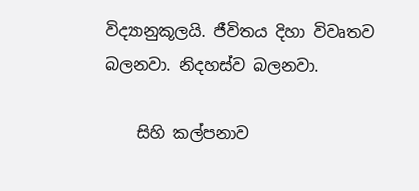විද්‍යානුකූලයි. ජීවිතය දිහා විවෘතව බලනවා. නිදහස්ව බලනවා.

    සිහි කල්පනාව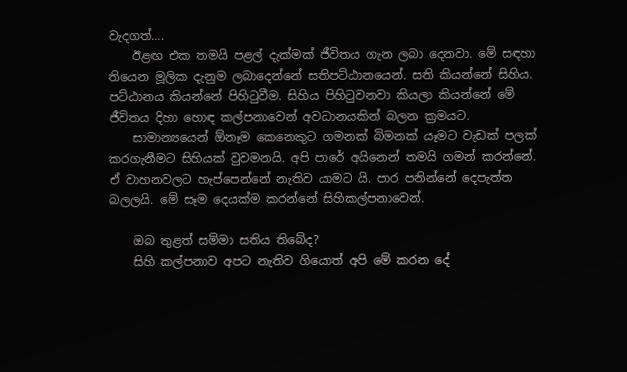වැදගත්….
    ඊළඟ එක තමයි පළල් දැක්මක් ජීවිතය ගැන ලබා දෙනවා. මේ සඳහා තියෙන මූලික දැනුම ලබාදෙන්නේ සතිපට්ඨානයෙන්. සති කියන්නේ සිහිය. පට්ඨානය කියන්නේ පිහිටුවීම. සිහිය පිහිටුවනවා කියලා කියන්නේ මේ ජීවිතය දිහා හොඳ කල්පනාවෙන් අවධානයකින් බලන ක්‍රමයට.
    සාමාන්‍යයෙන් ඕනෑම කෙනෙකුට ගමනක් බිමනක් යෑමට වැඩක් පලක් කරගැනීමට සිහියක් වුවමනයි. අපි පාරේ අයිනෙන් තමයි ගමන් කරන්නේ. ඒ වාහනවලට හැප්පෙන්නේ නැතිව යාමට යි. පාර පනින්නේ දෙපැත්ත බලලයි. මේ සෑම දෙයක්ම කරන්නේ සිහිකල්පනාවෙන්.

    ඔබ තුළත් සම්මා සතිය තිබේද?
    සිහි කල්පනාව අපට නැතිව ගියොත් අපි මේ කරන දේ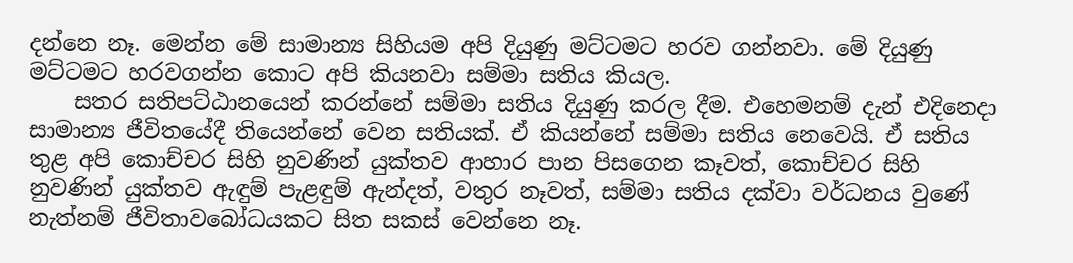දන්නෙ නෑ. මෙන්න මේ සාමාන්‍ය සිහියම අපි දියුණු මට්ටමට හරව ගන්නවා. මේ දියුණු මට්ටමට හරවගන්න කොට අපි කියනවා සම්මා සතිය කියල.
    සතර සතිපට්ඨානයෙන් කරන්නේ සම්මා සතිය දියුණු කරල දීම. එහෙමනම් දැන් එදිනෙදා සාමාන්‍ය ජීවිතයේදී තියෙන්නේ වෙන සතියක්. ඒ කියන්නේ සම්මා සතිය නෙවෙයි. ඒ සතිය තුළ අපි කොච්චර සිහි නුවණින් යුක්තව ආහාර පාන පිසගෙන කෑවත්, කොච්චර සිහි නුවණින් යුක්තව ඇඳුම් පැළඳුම් ඇන්දත්, වතුර නෑවත්, සම්මා සතිය දක්වා වර්ධනය වුණේ නැත්නම් ජීවිතාවබෝධයකට සිත සකස් වෙන්නෙ නෑ.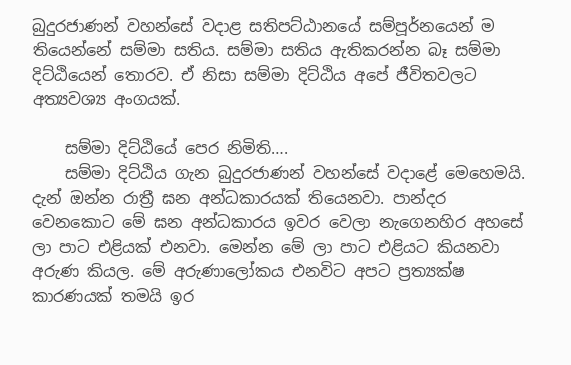බුදුරජාණන් වහන්සේ වදාළ සතිපට්ඨානයේ සම්පූර්නයෙන් ම තියෙන්නේ සම්මා සතිය. සම්මා සතිය ඇතිකරන්න බෑ සම්මා දිට්ඨියෙන් තොරව. ඒ නිසා සම්මා දිට්ඨිය අපේ ජීවිතවලට අත්‍යවශ්‍ය අංගයක්.

    සම්මා දිට්ඨියේ පෙර නිමිති….
    සම්මා දිට්ඨිය ගැන බුදුරජාණන් වහන්සේ වදාළේ මෙහෙමයි. දැන් ඔන්න රාත්‍රී ඝන අන්ධකාරයක් තියෙනවා. පාන්දර වෙනකොට මේ ඝන අන්ධකාරය ඉවර වෙලා නැගෙනහිර අහසේ ලා පාට එළියක් එනවා. මෙන්න මේ ලා පාට එළියට කියනවා අරුණ කියල. මේ අරුණාලෝකය එනවිට අපට ප්‍රත්‍යක්ෂ කාරණයක් තමයි ඉර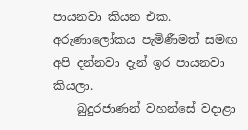පායනවා කියන එක. අරුණාලෝකය පැමිණීමත් සමඟ අපි දන්නවා දැන් ඉර පායනවා කියලා.
    බුදුරජාණන් වහන්සේ වදාළා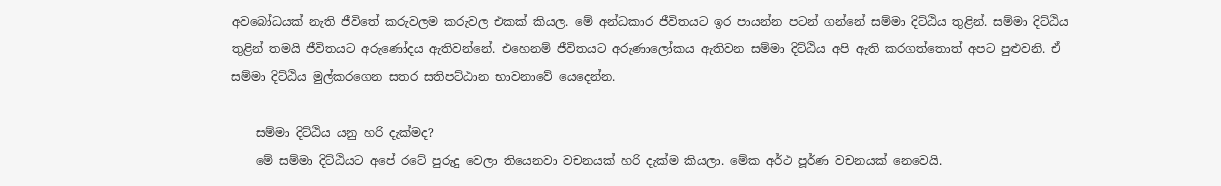අවබෝධයක් නැති ජීවිතේ කරුවලම කරුවල එකක් කියල. මේ අන්ධකාර ජීවිතයට ඉර පායන්න පටන් ගන්නේ සම්මා දිට්ඨිය තුළින්. සම්මා දිට්ඨිය තුළින් තමයි ජීවිතයට අරුණෝදය ඇතිවන්නේ. එහෙනම් ජීවිතයට අරුණාලෝකය ඇතිවන සම්මා දිට්ඨිය අපි ඇති කරගත්තොත් අපට පුළුවනි. ඒ සම්මා දිට්ඨිය මුල්කරගෙන සතර සතිපට්ඨාන භාවනාවේ යෙදෙන්න.

    සම්මා දිට්ඨිය යනු හරි දැක්මද?
    මේ සම්මා දිට්ඨියට අපේ රටේ පුරුදු වෙලා තියෙනවා වචනයක් හරි දැක්ම කියලා. මේක අර්ථ පූර්ණ වචනයක් නෙවෙයි.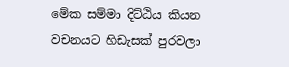මේක සම්මා දිට්ඨිය කියන වචනයට හිඩැසක් පුරවලා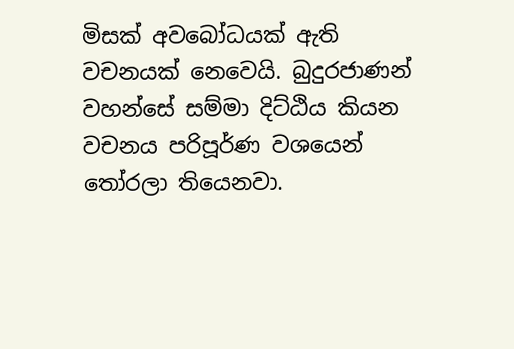මිසක් අවබෝධයක් ඇති වචනයක් නෙවෙයි. බුදුරජාණන් වහන්සේ සම්මා දිට්ඨිය කියන වචනය පරිපූර්ණ වශයෙන් තෝරලා තියෙනවා.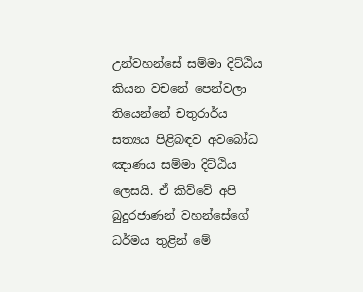උන්වහන්සේ සම්මා දිට්ඨිය කියන වචනේ පෙන්වලා තියෙන්නේ චතුරාර්ය සත්‍යය පිළිබඳව අවබෝධ ඤාණය සම්මා දිට්ඨිය ලෙසයි. ඒ කිව්වේ අපි බුදුරජාණන් වහන්සේගේ ධර්මය තුළින් මේ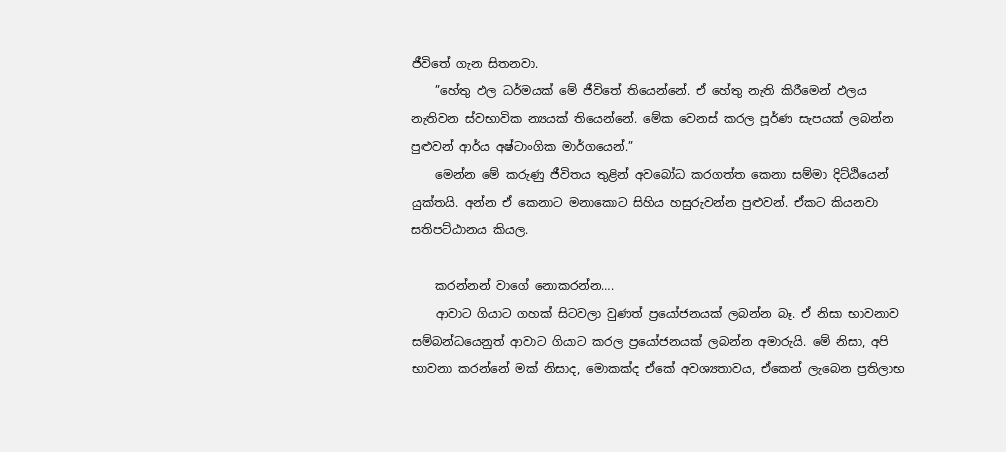ජීවිතේ ගැන සිතනවා.
    ”හේතු ඵල ධර්මයක් මේ ජීවිතේ තියෙන්නේ. ඒ හේතු නැති කිරීමෙන් ඵලය නැතිවන ස්වභාවික න්‍යයක් තියෙන්නේ. මේක වෙනස් කරල පූර්ණ සැපයක් ලබන්න පුළුවන් ආර්ය අෂ්ටාංගික මාර්ගයෙන්.”
    මෙන්න මේ කරුණු ජීවිතය තුළින් අවබෝධ කරගත්ත කෙනා සම්මා දිට්ඨියෙන් යුක්තයි. අන්න ඒ කෙනාට මනාකොට සිහිය හසුරුවන්න පුළුවන්. ඒකට කියනවා සතිපට්ඨානය කියල.

    කරන්නන් වාගේ නොකරන්න….
    ආවාට ගියාට ගහක් සිටවලා වුණත් ප්‍රයෝජනයක් ලබන්න බෑ. ඒ නිසා භාවනාව සම්බන්ධයෙනුත් ආවාට ගියාට කරල ප්‍රයෝජනයක් ලබන්න අමාරුයි. මේ නිසා, අපි භාවනා කරන්නේ මක් නිසාද, මොකක්ද ඒකේ අවශ්‍යතාවය, ඒකෙන් ලැබෙන ප්‍රතිලාභ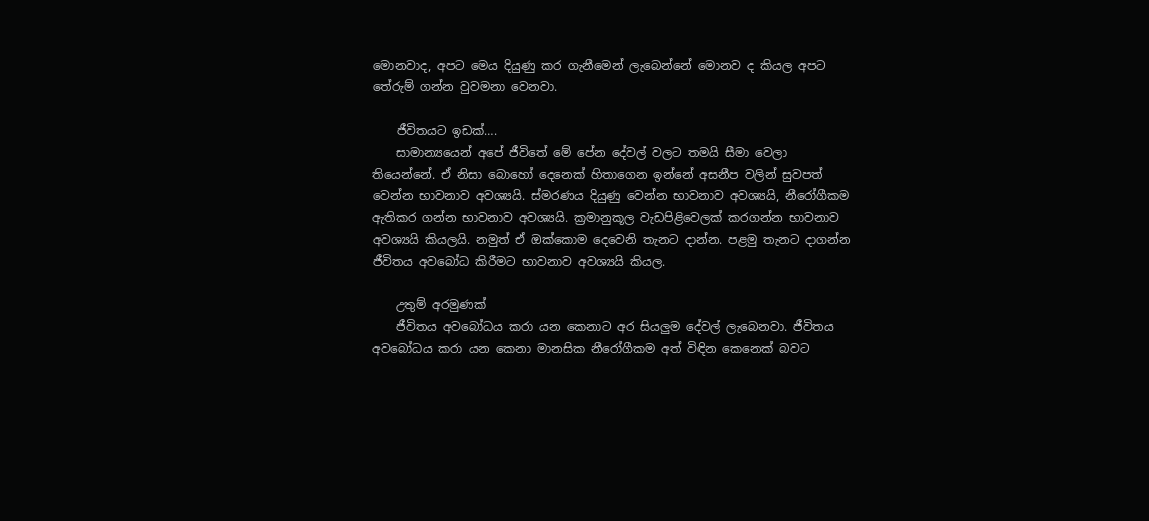මොනවාද, අපට මෙය දියුණු කර ගැනීමෙන් ලැබෙන්නේ මොනව ද කියල අපට තේරුම් ගන්න වුවමනා වෙනවා.

    ජීවිතයට ඉඩක්….
    සාමාන්‍යයෙන් අපේ ජීවිතේ මේ පේන දේවල් වලට තමයි සීමා වෙලා තියෙන්නේ. ඒ නිසා බොහෝ දෙනෙක් හිතාගෙන ඉන්නේ අසනීප වලින් සුවපත් වෙන්න භාවනාව අවශ්‍යයි. ස්මරණය දියුණු වෙන්න භාවනාව අවශ්‍යයි, නීරෝගීකම ඇතිකර ගන්න භාවනාව අවශ්‍යයි. ක්‍රමානුකූල වැඩපිළිවෙලක් කරගන්න භාවනාව අවශ්‍යයි කියලයි. නමුත් ඒ ඔක්කොම දෙවෙනි තැනට දාන්න. පළමු තැනට දාගන්න ජීවිතය අවබෝධ කිරීමට භාවනාව අවශ්‍යයි කියල.

    උතුම් අරමුණක්
    ජීවිතය අවබෝධය කරා යන කෙනාට අර සියලුම දේවල් ලැබෙනවා. ජීවිතය අවබෝධය කරා යන කෙනා මානසික නීරෝගීකම අත් විඳින කෙනෙක් බවට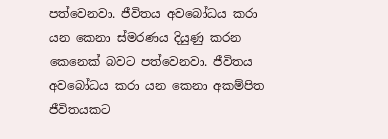පත්වෙනවා. ජීවිතය අවබෝධය කරා යන කෙනා ස්මරණය දියුණු කරන කෙනෙක් බවට පත්වෙනවා. ජීවිතය අවබෝධය කරා යන කෙනා අකම්පිත ජීවිතයකට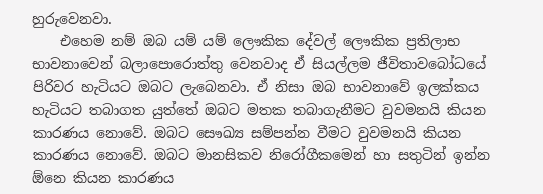හුරුවෙනවා.
    එහෙම නම් ඔබ යම් යම් ලෞකික දේවල් ලෞකික ප්‍රතිලාභ භාවනාවෙන් බලාපොරොත්තු වෙනවාද ඒ සියල්ලම ජීවිතාවබෝධයේ පිරිවර හැටියට ඔබට ලැබෙනවා. ඒ නිසා ඔබ භාවනාවේ ඉලක්කය හැටියට තබාගත යුත්තේ ඔබට මතක තබාගැනීමට වුවමනයි කියන කාරණය නොවේ. ඔබට සෞඛ්‍ය සම්පන්න වීමට වුවමනයි කියන කාරණය නොවේ. ඔබට මානසිකව නිරෝගීකමෙන් හා සතුටින් ඉන්න ඕනෙ කියන කාරණය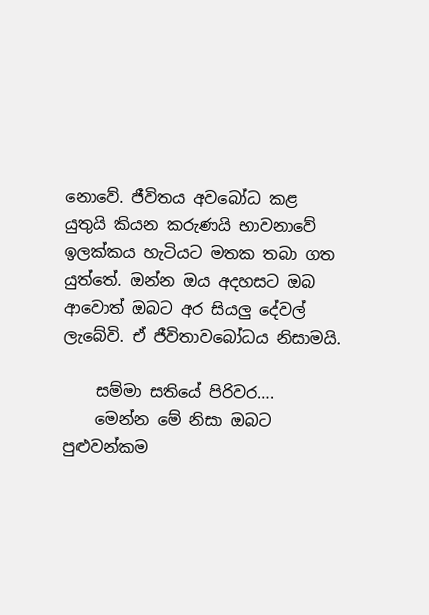නොවේ. ජීවිතය අවබෝධ කළ යුතුයි කියන කරුණයි භාවනාවේ ඉලක්කය හැටියට මතක තබා ගත යුත්තේ. ඔන්න ඔය අදහසට ඔබ ආවොත් ඔබට අර සියලු දේවල් ලැබේවි. ඒ ජීවිතාවබෝධය නිසාමයි.

    සම්මා සතියේ පිරිවර….
    මෙන්න මේ නිසා ඔබට පුළුවන්කම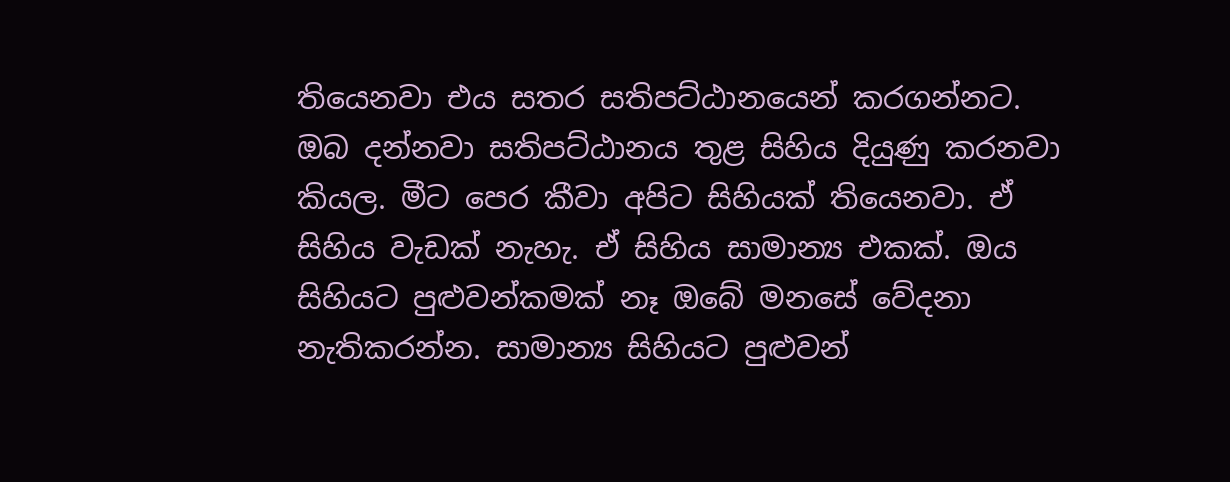තියෙනවා එය සතර සතිපට්ඨානයෙන් කරගන්නට. ඔබ දන්නවා සතිපට්ඨානය තුළ සිහිය දියුණු කරනවා කියල. මීට පෙර කීවා අපිට සිහියක් තියෙනවා. ඒ සිහිය වැඩක් නැහැ. ඒ සිහිය සාමාන්‍ය එකක්. ඔය සිහියට පුළුවන්කමක් නෑ ඔබේ මනසේ වේදනා නැතිකරන්න. සාමාන්‍ය සිහියට පුළුවන්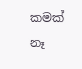කමක් නෑ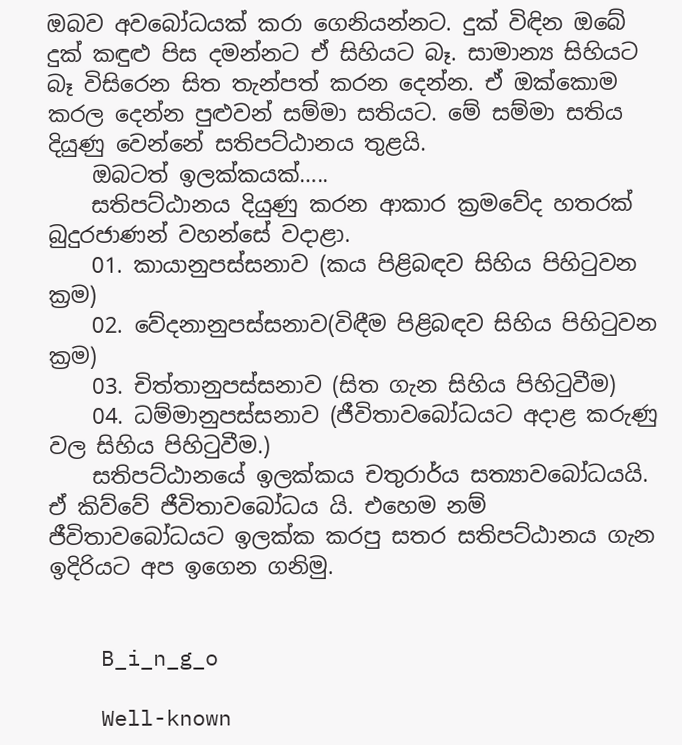ඔබව අවබෝධයක් කරා ගෙනියන්නට. දුක් විඳින ඔබේ දුක් කඳුළු පිස දමන්නට ඒ සිහියට බෑ. සාමාන්‍ය සිහියට බෑ විසිරෙන සිත තැන්පත් කරන දෙන්න. ඒ ඔක්කොම කරල දෙන්න පුළුවන් සම්මා සතියට. මේ සම්මා සතිය දියුණු වෙන්නේ සතිපට්ඨානය තුළයි.
    ඔබටත් ඉලක්කයක්…..
    සතිපට්ඨානය දියුණු කරන ආකාර ක්‍රමවේද හතරක් බුදුරජාණන් වහන්සේ වදාළා.
    01. කායානුපස්සනාව (කය පිළිබඳව සිහිය පිහිටුවන ක්‍රම)
    02. වේදනානුපස්සනාව(විඳීම පිළිබඳව සිහිය පිහිටුවන ක්‍රම)
    03. චිත්තානුපස්සනාව (සිත ගැන සිහිය පිහිටුවීම)
    04. ධම්මානුපස්සනාව (ජීවිතාවබෝධයට අදාළ කරුණු වල සිහිය පිහිටුවීම.)
    සතිපට්ඨානයේ ඉලක්කය චතුරාර්ය සත්‍යාවබෝධයයි. ඒ කිව්වේ ජීවිතාවබෝධය යි. එහෙම නම් ජීවිතාවබෝධයට ඉලක්ක කරපු සතර සතිපට්ඨානය ගැන ඉදිරියට අප ඉගෙන ගනිමු.


    B_i_n_g_o

    Well-known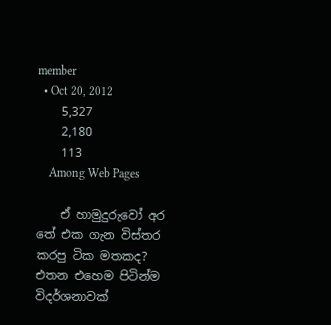member
  • Oct 20, 2012
    5,327
    2,180
    113
    Among Web Pages

    ඒ හාමුදුරුවෝ අර තේ එක ගැන විස්තර කරපු ටික මතකද? එතන එහෙම පිටින්ම විදර්ශනාවක්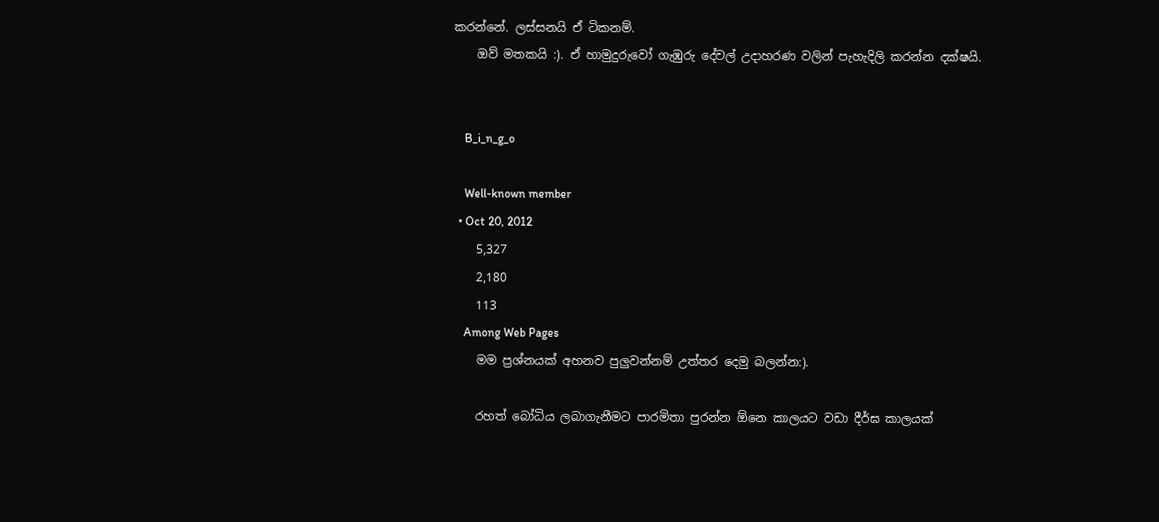කරන්නේ. ලස්සනයි ඒ ටිකනම්.
    ඔව් මතකයි :). ඒ හාමුදුරුවෝ ගැඹුරු දේවල් උදාහරණ වලින් පැහැදිලි කරන්න දක්ෂයි.


    B_i_n_g_o

    Well-known member
  • Oct 20, 2012
    5,327
    2,180
    113
    Among Web Pages
    මම ප්‍රශ්නයක් අහනව පුලුවන්නම් උත්තර දෙමු බලන්න:).

    රහත් බෝධිය ලබාගැනීමට පාරමිතා පුරන්න ඕනෙ කාලයට වඩා දීර්ඝ කාලයක්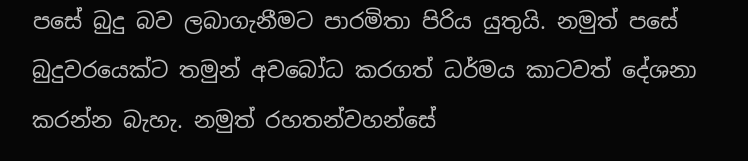පසේ බුදු බව ලබාගැනීමට පාරමිතා පිරිය යුතුයි. නමුත් පසේ බුදුවරයෙක්ට තමුන් අවබෝධ කරගත් ධර්මය කාටවත් දේශනා කරන්න බැහැ. නමුත් රහතන්වහන්සේ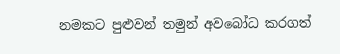නමකට පුළුවන් තමුන් අවබෝධ කරගත්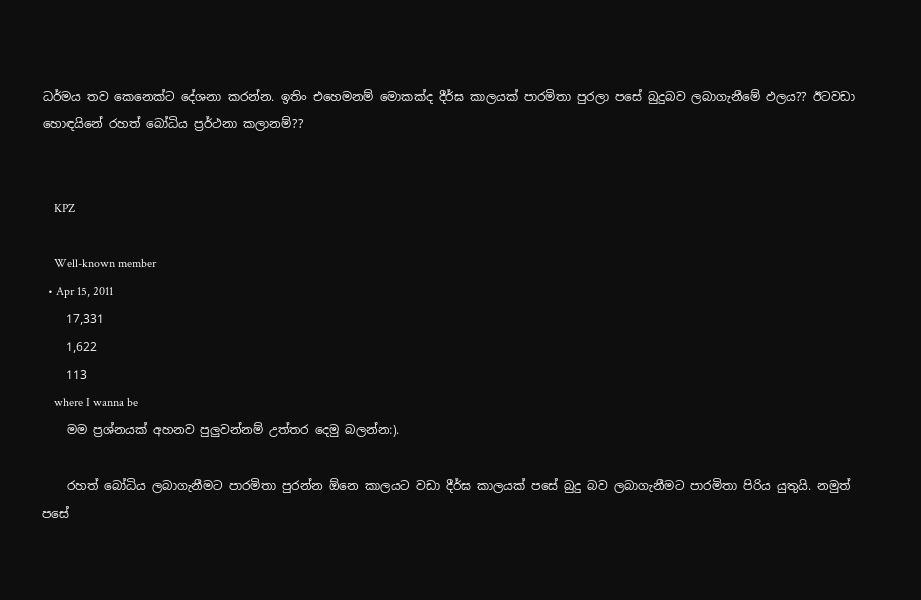ධර්මය තව කෙනෙක්ට දේශනා කරන්න. ඉතිං එහෙමනම් මොකක්ද දීර්ඝ කාලයක් පාරමිතා පුරලා පසේ බුදුබව ලබාගැනීමේ ඵලය?? ඊටවඩා හොඳයිනේ රහත් බෝධිය ප්‍රර්ථනා කලානම්??


    KPZ

    Well-known member
  • Apr 15, 2011
    17,331
    1,622
    113
    where I wanna be
    මම ප්‍රශ්නයක් අහනව පුලුවන්නම් උත්තර දෙමු බලන්න:).

    රහත් බෝධිය ලබාගැනීමට පාරමිතා පුරන්න ඕනෙ කාලයට වඩා දීර්ඝ කාලයක් පසේ බුදු බව ලබාගැනීමට පාරමිතා පිරිය යුතුයි. නමුත් පසේ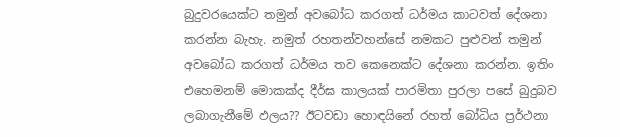බුදුවරයෙක්ට තමුන් අවබෝධ කරගත් ධර්මය කාටවත් දේශනා කරන්න බැහැ. නමුත් රහතන්වහන්සේ නමකට පුළුවන් තමුන් අවබෝධ කරගත් ධර්මය තව කෙනෙක්ට දේශනා කරන්න. ඉතිං එහෙමනම් මොකක්ද දීර්ඝ කාලයක් පාරමිතා පුරලා පසේ බුදුබව ලබාගැනීමේ ඵලය?? ඊටවඩා හොඳයිනේ රහත් බෝධිය ප්‍රර්ථනා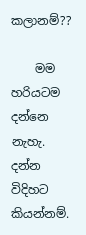කලානම්??

    මම හරියටම දන්නෙ නැහැ. දන්න විදිහට කියන්නම්.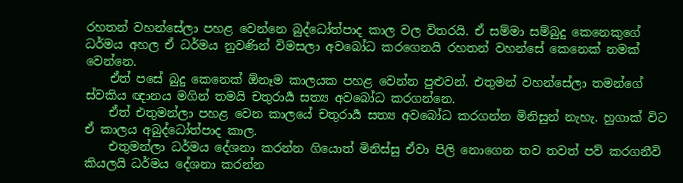රහතන් වහන්සේලා පහළ වෙන්නෙ බුද්ධෝත්පාද කාල වල විතරයි. ඒ සම්මා සම්බුදු කෙනෙකුගේ ධර්මය අහල ඒ ධර්මය නුවණින් විමසලා අවබෝධ කරගෙනයි රහතන් වහන්සේ කෙනෙක් නමක් වෙන්නෙ.
    ඒත් පසේ බුදු කෙනෙක් ඕනෑම කාලයක පහළ වෙන්න පුළුවන්. එතුමන් වහන්සේලා තමන්ගේ ස්වකිය ඥානය මගින් තමයි චතුරාර්‍ය සත්‍ය අවබෝධ කරගන්නෙ.
    ඒත් එතුමන්ලා පහළ වෙන කාලයේ චතුරාර්‍ය සත්‍ය අවබෝධ කරගන්න මිනිසුන් නැහැ. හුගාක් විට ඒ කාලය අබුද්ධෝත්පාද කාල.
    එතුමන්ලා ධර්මය දේශනා කරන්න ගියොත් මිනිස්සු ඒවා පිලි නොගෙන තව තවත් පව් කරගනීවි කියලයි ධර්මය දේශනා කරන්න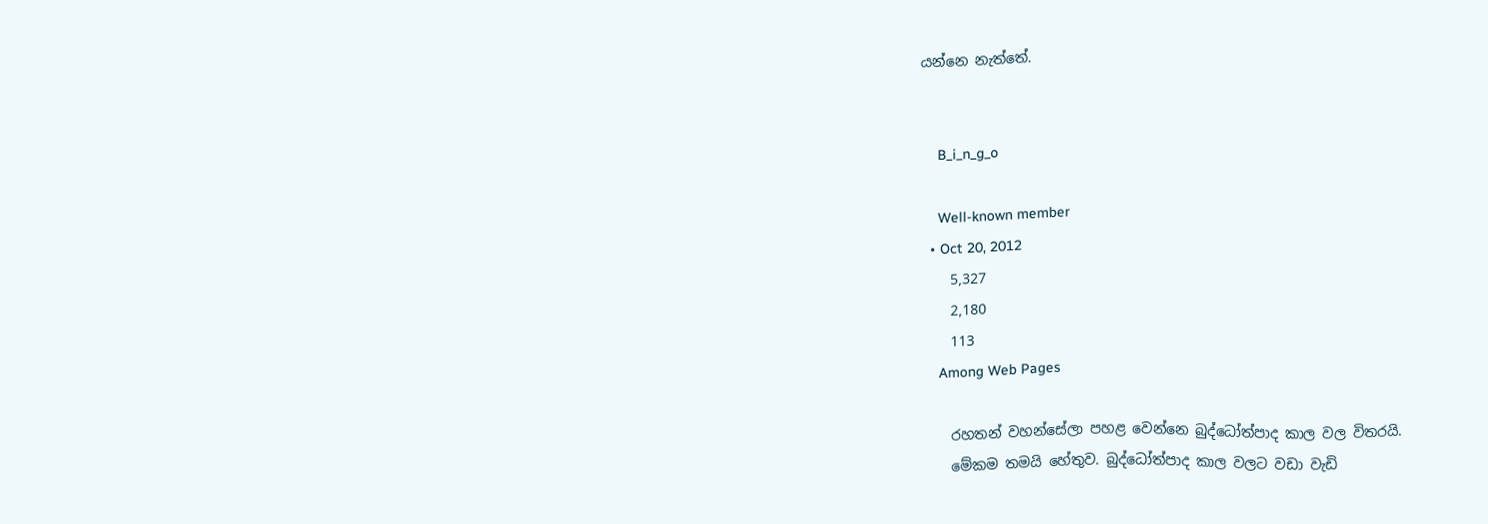යන්නෙ නැත්තේ.


    B_i_n_g_o

    Well-known member
  • Oct 20, 2012
    5,327
    2,180
    113
    Among Web Pages

    රහතන් වහන්සේලා පහළ වෙන්නෙ බුද්ධෝත්පාද කාල වල විතරයි.
    මේකම තමයි හේතුව. බුද්ධෝත්පාද කාල වලට වඩා වැඩි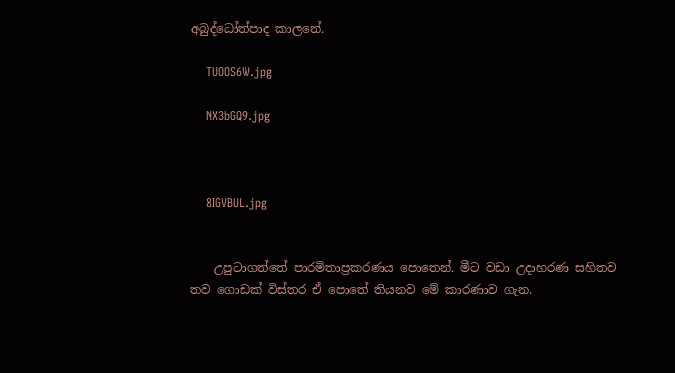අබුද්ධෝත්පාද කාලනේ.

    TUOOS6W.jpg

    NX3bGQ9.jpg



    8IGVBUL.jpg


    උපුටාගත්තේ පාරමිතාප්‍රකරණය පොතෙන්. මීට වඩා උදාහරණ සහිතව තව ගොඩක් විස්තර ඒ පොතේ තියනව මේ කාරණාව ගැන.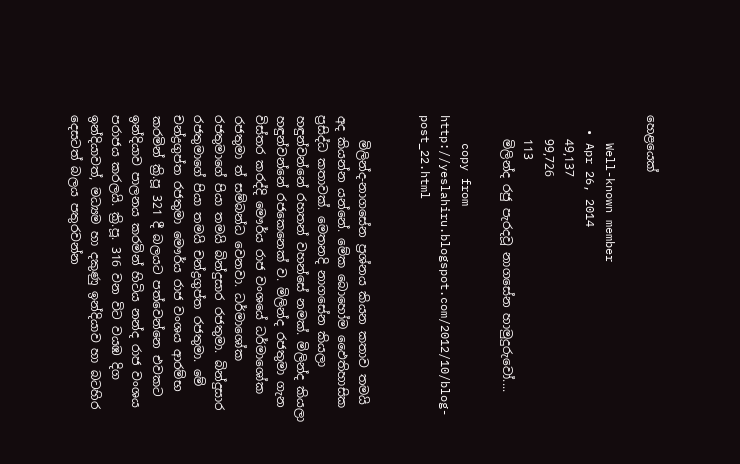හෙළයෙක්

    Well-known member
  • Apr 26, 2014
    49,137
    99,726
    113
    මිලින්ද රජු පැරදවූ නාගසේන හාමුදුරුවෝ....

    copy from http://yeslahiru.blogspot.com/2012/10/blog-post_22.html


    මිලින්ද-නාගසේන ප්‍රශ්නය කියන කතාව තමයි අද කියන්න යන්නේ. මේක බොහෝම ඵෛතිහාසික ප්‍රසිද්ධ කතාවක්. මෙතනදි නාගසේන කියලා හඳුන්වන්නේ රහතන් වහන්සේ නමක්. මිලින්ද කියලා හඳුන්වන්නේ රජකෙනෙක් ව. මිලින්ද රජතුමා ගැන විස්තර කරද්දි මෞර්ය රාජ වංශයේ ධර්මාශෝක රජතුමා ත් සම්බන්ධ වෙනවා. ධර්මාශෝක රජතුමාගේ පියා තමයි බින්දුසාර රජතුමා. බින්දුසාර රජතුමාගේ පියා තමයි චන්ද්‍රගුප්ත රජතුමා. මේ චන්ද්‍රගුප්ත රජතුමා මෞර්ය රාජ වංශය ආරම්භ කරමින් ක්‍රි.පූ 321 දී බලයට පත්වෙන්නෙ එවකට ඉන්දියාව පාලනය කරමින් හිටිය නන්ද රාජ වංශය පරාජය කරලයි. ක්‍රි.පූ. 316 වන විට වයඹ දිග ඉන්දියාවත්, මධ්‍යම හා දකුණු ඉන්දියාව හා බටහිර දෙසටත් බලය පතුරවන්න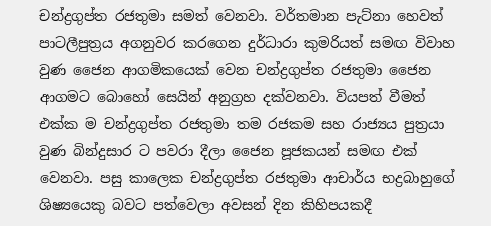චන්ද්‍රගුප්ත රජතුමා සමත් වෙනවා. වර්තමාන පැට්නා හෙවත් පාටලීපුත්‍රය අගනුවර කරගෙන දුර්ධාරා කුමරියත් සමඟ විවාහ වුණ ජෛන ආගමිකයෙක් වෙන චන්ද්‍රගුප්ත රජතුමා ජෛන ආගමට බොහෝ සෙයින් අනුග්‍රහ දක්වනවා. වියපත් වීමත් එක්ක ම චන්ද්‍රගුප්ත රජතුමා තම රජකම සහ රාජ්‍යය පුත්‍රයා වුණ බින්දුසාර ට පවරා දීලා ජෛන පූජකයන් සමඟ එක් වෙනවා. පසු කාලෙක චන්ද්‍රගුප්ත රජතුමා ආචාර්ය භද්‍රබාහුගේ ශිෂ්‍යයෙකු බවට පත්වෙලා අවසන් දින කිහිපයකදී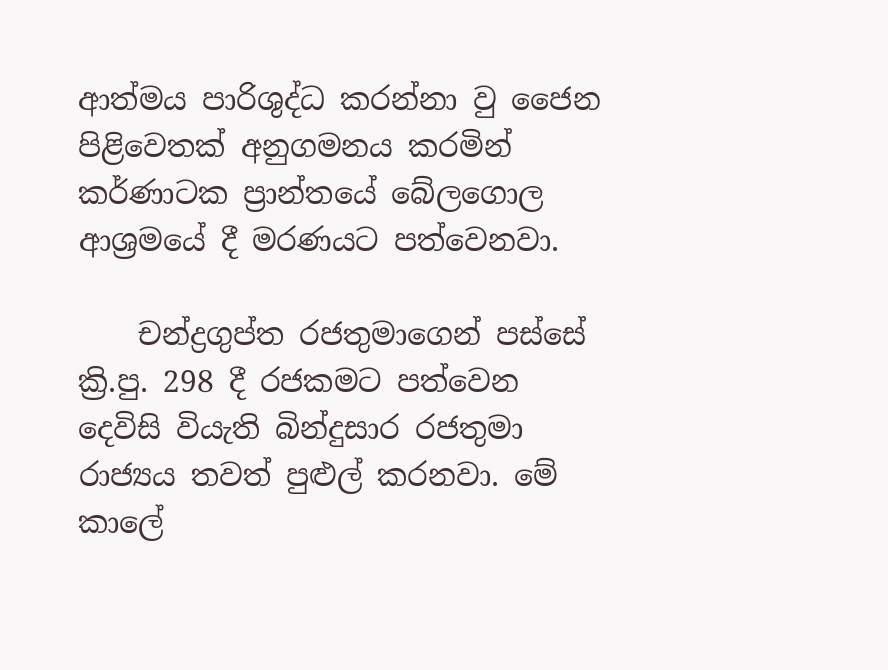ආත්මය පාරිශුද්ධ කරන්නා වු ජෛන පිළිවෙතක් අනුගමනය කරමින් කර්ණාටක ප්‍රාන්තයේ බේලගොල ආශ්‍රමයේ දී මරණයට පත්වෙනවා.

    චන්ද්‍රගුප්ත රජතුමාගෙන් පස්සේ ක්‍රි.පු. 298 දී රජකමට පත්වෙන දෙවිසි වියැති බින්දුසාර රජතුමා රාජ්‍යය තවත් පුළුල් කරනවා. මේ කාලේ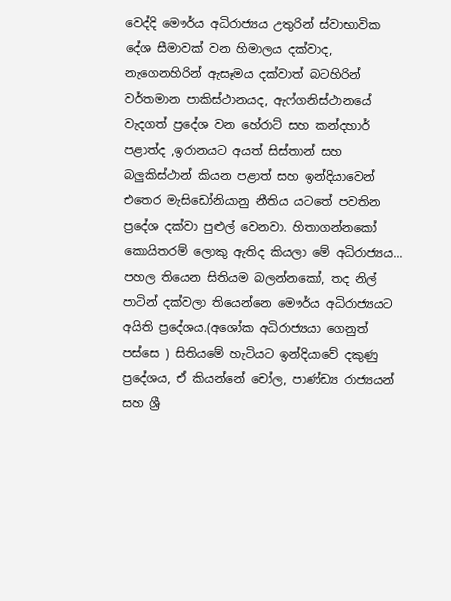වෙද්දි මෞර්ය අධිරාජ්‍යය උතුරින් ස්වාභාවික දේශ සීමාවක් වන හිමාලය දක්වාද, නැගෙනහිරින් ඇසෑමය දක්වාත් බටහිරින් වර්තමාන පාකිස්ථානයද, ඇෆ්ගනිස්ථානයේ වැදගත් ප්‍රදේශ වන හේරාට් සහ කන්දහාර් පළාත්ද ,ඉරානයට අයත් සිස්තාන් සහ බලුකිස්ථාන් කියන පළාත් සහ ඉන්දියාවෙන් එතෙර මැසිඩෝනියානු නීතිය යටතේ පවතින ප්‍රදේශ දක්වා පුළුල් වෙනවා. හිතාගන්නකෝ කොයිතරම් ලොකු ඇතිද කියලා මේ අධිරාජ්‍යය... පහල තියෙන සිතියම බලන්නකෝ, තද නිල් පාටින් දක්වලා තියෙන්නෙ මෞර්ය අධිරාජ්‍යයට අයිති ප්‍රදේශය.(අශෝක අධිරාජ්‍යයා ගෙනුත් පස්සෙ ) සිතියමේ හැටියට ඉන්දියාවේ දකුණු ප්‍රදේශය, ඒ කියන්නේ චෝල, පාණ්ඩ්‍ය රාජ්‍යයන් සහ ශ්‍රී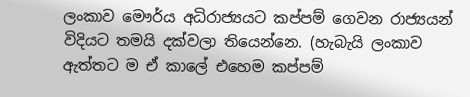ලංකාව මෞර්ය අධිරාජ්‍යයට කප්පම් ගෙවන රාජ්‍යයන් විදියට තමයි දක්වලා තියෙන්නෙ. (හැබැයි ලංකාව ඇත්තට ම ඒ කාලේ එහෙම කප්පම්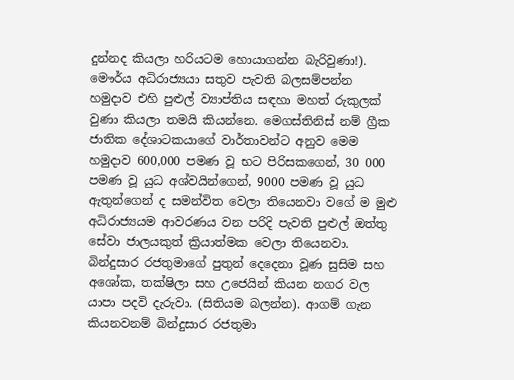දුන්නද කියලා හරියටම හොයාගන්න බැරිවුණා!). මෞර්ය අධිරාජ්‍යයා සතුව පැවති බලසම්පන්න හමුදාව එහි පුළුල් ව්‍යාප්තිය සඳහා මහත් රුකුලක් වුණා කියලා තමයි කියන්නෙ. මෙගස්තිනිස් නම් ග්‍රීක ජාතික දේශාටකයාගේ වාර්තාවන්ට අනුව මෙම හමුදාව 600,000 පමණ වූ භට පිරිසකගෙන්, 30 000 පමණ වූ යුධ අශ්වයින්ගෙන්, 9000 පමණ වූ යුධ ඇතුන්ගෙන් ද සමන්විත වෙලා තියෙනවා වගේ ම මුළු අධිරාජ්‍යයම ආවරණය වන පරිදි පැවති පුළුල් ඔත්තු සේවා ජාලයකුත් ක්‍රියාත්මක වෙලා තියෙනවා. බින්දුසාර රජතුමාගේ පුතුන් දෙදෙනා වූණ සුසිම සහ අශෝක, තක්ෂිලා සහ උජෙයින් කියන නගර වල යාපා ‍පදවි දැරුවා. (සිතියම බලන්න). ආගම් ගැන කියනවනම් බින්දුසාර රජතුමා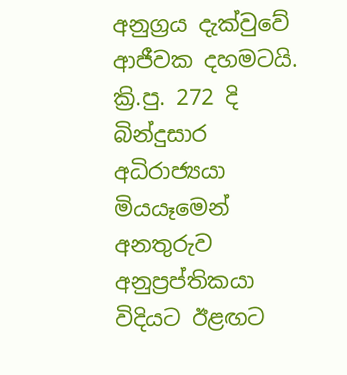අනුග්‍රය දැක්වුවේ ආජීවක දහමටයි. ක්‍රි.පු. 272 දි බින්දුසාර අධිරාජ්‍යයා මියයෑමෙන් අනතුරුව අනුප්‍රප්තිකයා විදියට ඊළඟට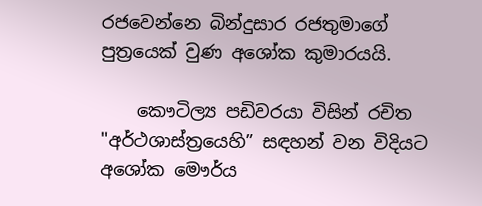රජවෙන්නෙ බින්දුසාර රජතුමාගේ පුත්‍රයෙක් වුණ අශෝක කුමාරයයි.

    කෞටිල්‍ය පඩිවරයා විසින් රචිත "අර්ථශාස්ත්‍රයෙහි” සඳහන් වන විදියට අශෝක මෞර්ය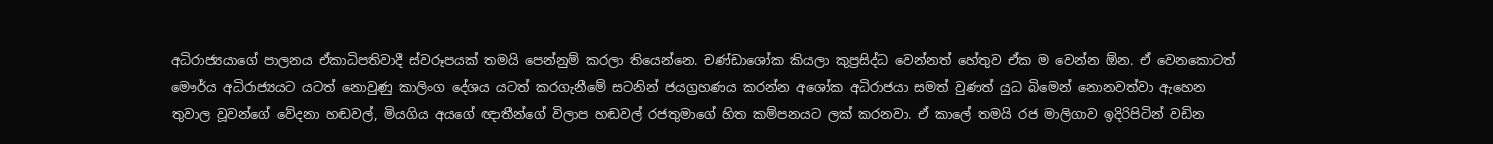අධිරාජ්‍යයාගේ පාලනය ඒකාධිපතිවාදී ස්වරූපයක් තමයි පෙන්නුම් කරලා තියෙන්නෙ. චණ්ඩාශෝක කියලා කුප්‍රසිද්ධ වෙන්නත් හේතුව ඒක ම වෙන්න ඕන. ඒ වෙනකොටත් මෞර්ය අධිරාජ්‍යයට යටත් නොවුණු කාලිංග දේශය යටත් කරගැනීමේ සටනින් ජයග්‍රහණය කරන්න අශෝක අධිරාජයා සමත් වුණත් යුධ බිමෙන් නොනවත්වා ඇහෙන තුවාල වූවන්ගේ වේදනා හඬවල්, මියගිය අයගේ ඥාතීන්ගේ විලාප හඬවල් රජතුමාගේ හිත කම්පනයට ලක් කරනවා. ඒ කාලේ තමයි රජ මාලිගාව ඉදිරිපිටින් වඩින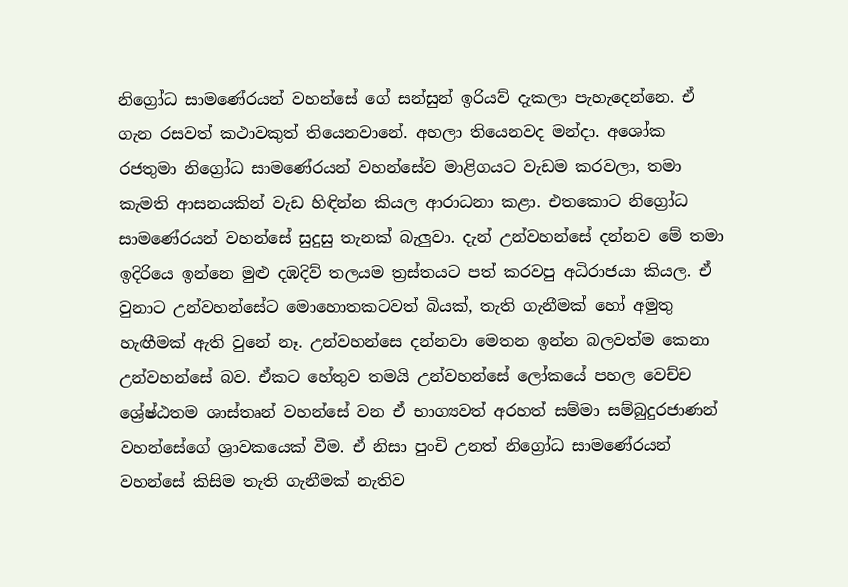නිග්‍රෝධ සාමණේරයන් වහන්සේ ගේ සන්සුන් ඉරියව් දැකලා පැහැදෙන්නෙ. ඒ ගැන රසවත් කථාවකුත් තියෙනවානේ. අහලා තියෙනවද මන්දා. අශෝක රජතුමා නිග්‍රෝධ සාමණේරයන් වහන්සේව මාළිගයට වැඩම කරවලා, තමා කැමති ආසනයකින් වැඩ හිඳින්න කියල ආරාධනා කළා. එතකොට නිග්‍රෝධ සාමණේරයන් වහන්සේ සුදුසු තැනක් බැලුවා. දැන් උන්වහන්සේ දන්නව මේ තමා ඉදිරියෙ ඉන්නෙ මුළු දඹදිව් තලයම ත්‍රස්තයට පත් කරවපු අධිරාජයා කියල. ඒ වුනාට උන්වහන්සේට මොහොතකටවත් බියක්, තැති ගැනීමක් හෝ අමුතු හැඟීමක් ඇති වුනේ නෑ. උන්වහන්සෙ දන්නවා මෙතන ඉන්න බලවත්ම කෙනා උන්වහන්සේ බව. ඒකට හේතුව තමයි උන්වහන්සේ ලෝකයේ පහල වෙච්ච ශ්‍රේෂ්ඨතම ශාස්තෘන් වහන්සේ වන ඒ භාග්‍යවත් අරහත් සම්මා සම්බුදුරජාණන් වහන්සේගේ ශ්‍රාවකයෙක් වීම. ඒ නිසා පුංචි උනත් නිග්‍රෝධ සාමණේරයන් වහන්සේ කිසිම තැති ගැනීමක් නැතිව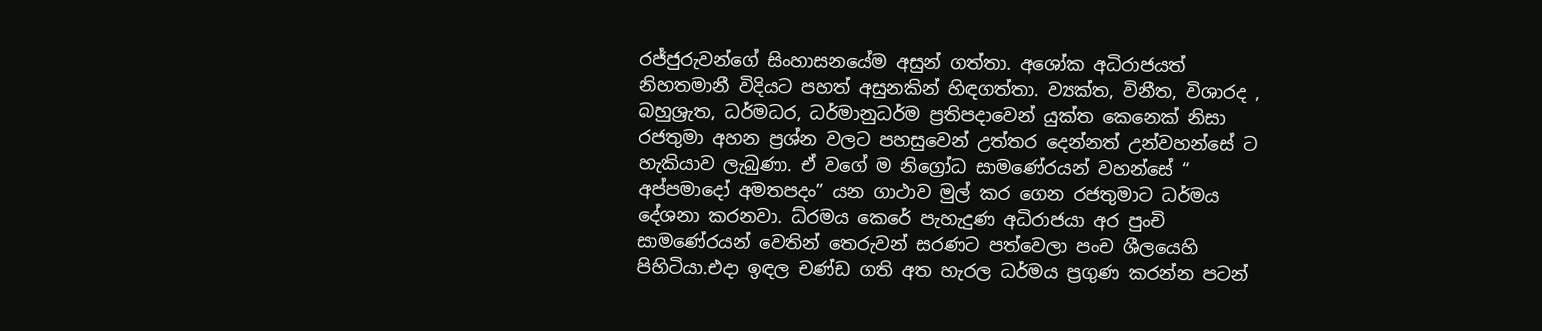රජ්ජුරුවන්ගේ සිංහාසනයේම අසුන් ගත්තා. අශෝක අධිරාජයත් නිහතමානී විදියට පහත් අසුනකින් හිඳගත්තා. ව්‍යක්ත, විනීත, විශාරද , බහුශ්‍රැත, ධර්මධර, ධර්මානුධර්ම ප්‍රතිපදාවෙන් යුක්ත කෙනෙක් නිසා රජතුමා අහන ප්‍රශ්න වලට පහසුවෙන් උත්තර දෙන්නත් උන්වහන්සේ ට හැකියාව ලැබුණා. ඒ වගේ ම නිග්‍රෝධ සාමණේරයන් වහන්සේ “ අප්පමාදෝ අමතපදං” යන ගාථාව මුල් කර ගෙන රජතුමාට ධර්මය දේශනා කරනවා. ධ්රමය කෙරේ පැහැදුණ අධිරාජයා අර පුංචි සාමණේරයන් වෙතින් තෙරුවන් සරණට පත්වෙලා පංච ශීලයෙහි පිහිටියා.එදා ඉඳල චණ්ඩ ගති අත හැරල ධර්මය ප්‍රගුණ කරන්න පටන්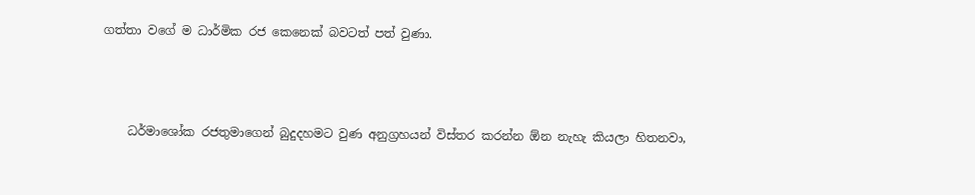ගත්තා වගේ ම ධාර්මික රජ කෙනෙක් බවටත් පත් වුණා.



    ධර්මාශෝක රජතුමාගෙන් බුදුදහමට වුණ අනුග්‍රහයන් විස්තර කරන්න ඕන නැහැ කියලා හිතනවා,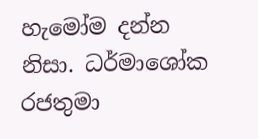හැමෝම දන්න නිසා. ධර්මාශෝක රජතුමා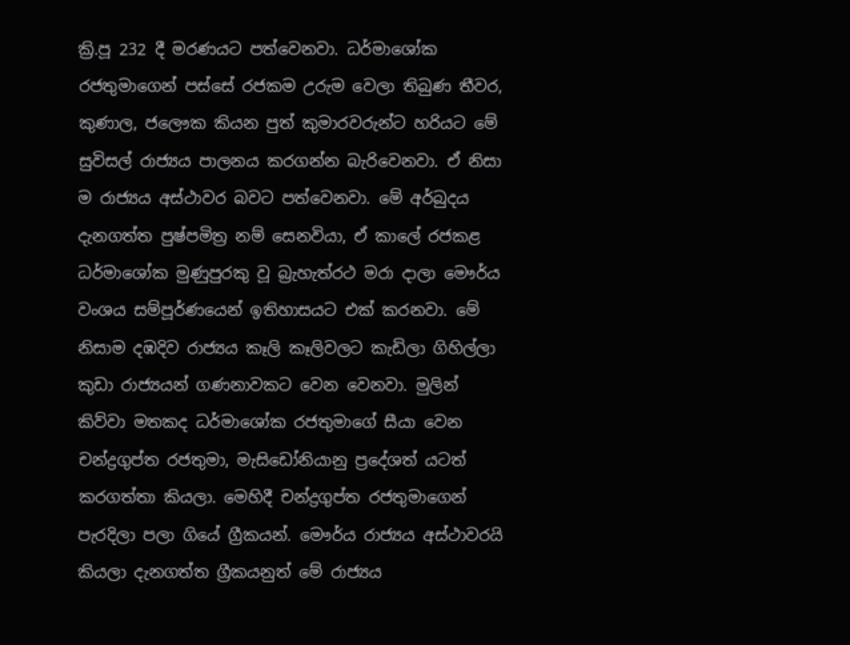ක්‍රි.පූ 232 දී මරණයට පත්වෙනවා. ධර්මාශෝක රජතුමාගෙන් පස්සේ රජකම උරුම වෙලා තිබුණ තීවර, කුණාල, ජලෞක කියන පුත් කුමාරවරුන්ට හරියට මේ සුවිසල් රාජ්‍යය පාලනය කරගන්න බැරිවෙනවා. ඒ නිසා ම රාජ්‍යය අස්ථාවර බවට පත්වෙනවා. මේ අර්බුදය දැනගත්ත පුෂ්පමිත්‍ර නම් සෙනවියා, ඒ කාලේ රජකළ ධර්මාශෝක මුණුපුරකු වූ බ්‍රැහැත්රථ මරා දාලා මෞර්ය වංශය සම්පූර්ණයෙන් ඉතිහාසයට එක්‌ කරනවා. මේ නිසාම දඹදිව රාජ්‍යය කෑලි කෑලිවලට කැඩිලා ගිහිල්ලා කුඩා රාජ්‍යයන් ගණනාවකට වෙන වෙනවා. මුලින් කිව්වා මතකද ධර්මාශෝක රජතුමාගේ සීයා වෙන චන්ද්‍රගුප්ත රජතුමා, මැසිඩෝනියානු ප්‍රදේශත් යටත් කරගත්තා කියලා. මෙහිදී චන්ද්‍රගුප්ත රජතුමාගෙන් පැරදිලා පලා ගියේ ග්‍රීකයන්. මෞර්ය රාජ්‍යය අස්ථාවරයි කියලා දැනගත්ත ග්‍රීකයනුත් මේ රාජ්‍යය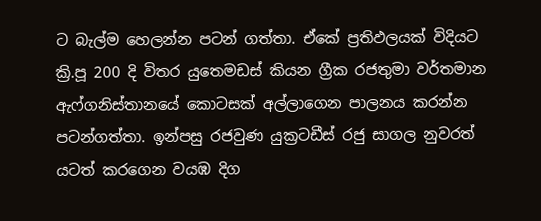ට බැල්ම හෙලන්න පටන් ගත්තා. ඒකේ ප්‍රතිඵලයක් විදියට ක්‍රි.පූ 200 දි විතර යුතෙමඩස්‌ කියන ග්‍රීක රජතුමා වර්තමාන ඇෆ්ගනිස්‌තානයේ කොටසක්‌ අල්ලාගෙන පාලනය කරන්න පටන්ගත්තා. ඉන්පසු රජවුණ යුක්‍රටඩීස්‌ රජු සාගල නුවරත් යටත් කරගෙන වයඹ දිග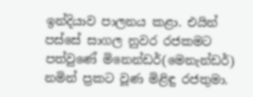ඉන්දියාව පාලනය කළා. එයින් පස්සේ සාගල නුවර රජකමට පත්වුණේ මිනෙන්ඩර්(මෙනැන්ඩර්) නමින් ප්‍රකට වූණ මිළිඳු රජතුමා.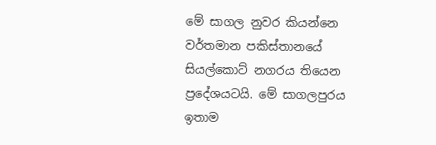මේ සාගල නුවර කියන්නෙ වර්තමාන පකිස්‌තානයේ සියල්කොට්‌ නගරය තියෙන ප්‍රදේශයටයි. මේ සාගලපුරය ඉතාම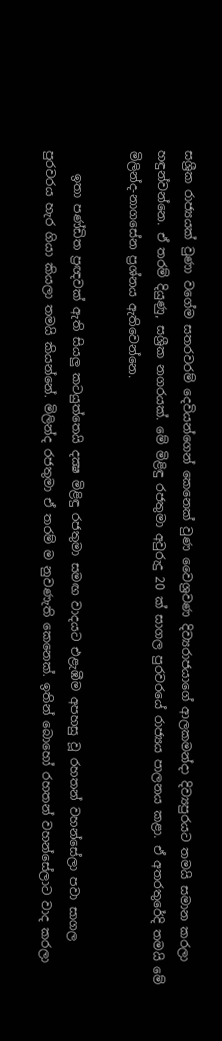සශ්‍රීක රාජ්‍යයක්‌ වුණා වගේම සතරවරම් දෙවියන්ගෙන් කෙනෙක් වුණ වෛශ්‍රවණ දිව්‍යරාජයාගේ ආලකමන්දා දිව්‍යපුරයට තමයි සමාන කරලා හඳුන්වන්නෙ. ඒ තරම් දියුණු, සශ්‍රීක නගරයක්. මේ මිළිඳු රජතුමා අවුරුදු 20 ක්‌ සාගල පුරවරයේ රාජ්‍යය පාලනය කළා. ඒ අතරතුරේදි තමයි මේ මිලින්ද-නාගසේන ප්‍රශ්නය ඇතිවෙන්නෙ.

    ඉතා පණ්‌ඩිත ප්‍රඥවක්‌ ඇති සියලු කටයුත්තෙයි දක්‍ෂ මිළිඳු රජතුමා සමඟ වාදයට එළැඹීම අපහසු වූ රහතන් වහන්සේලා පවා සාගල පුරවරය හැර ගියා කියලා තමයි කියන්නේ. මිලින්ද රජතුමා ඒ තරම් ම නුවණැති කෙනෙක්. ඉතින් බොහෝ රහතන් වහන්සේලාට වාද කරලා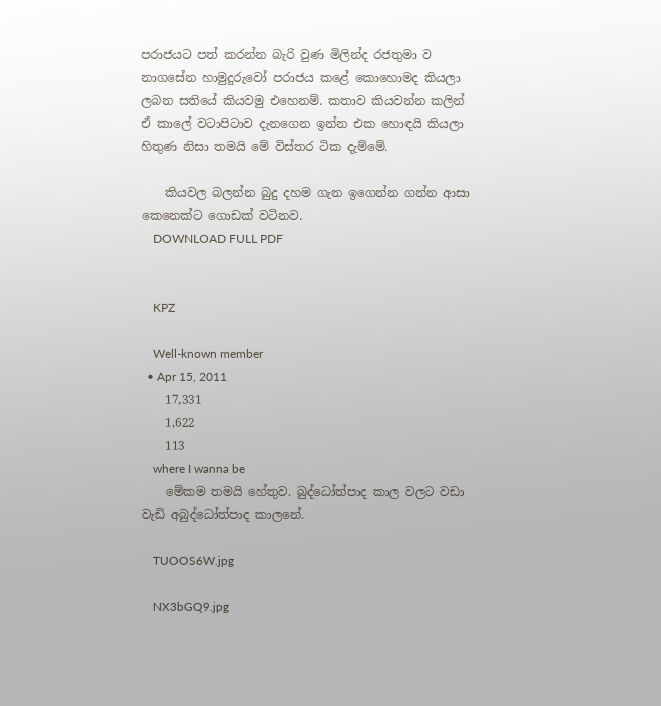පරාජයට පත් කරන්න බැරි වුණ මිලින්ද රජතුමා ව නාගසේන හාමුදුරුවෝ පරාජය කළේ කොහොමද කියලා ලබන සතියේ කියවමු එහෙනම්. කතාව කියවන්න කලින් ඒ කාලේ වටාපිටාව දැනගෙන ඉන්න එක හොඳයි කියලා හිතුණ නිසා තමයි මේ විස්තර ටික දැම්මේ.

    කියවල බලන්න බුදු දහම ගැන ඉගෙන්න ගන්න ආසා කෙනෙක්ට ගොඩක් වටිනව.
    DOWNLOAD FULL PDF


    KPZ

    Well-known member
  • Apr 15, 2011
    17,331
    1,622
    113
    where I wanna be
    මේකම තමයි හේතුව. බුද්ධෝත්පාද කාල වලට වඩා වැඩි අබුද්ධෝත්පාද කාලනේ.

    TUOOS6W.jpg

    NX3bGQ9.jpg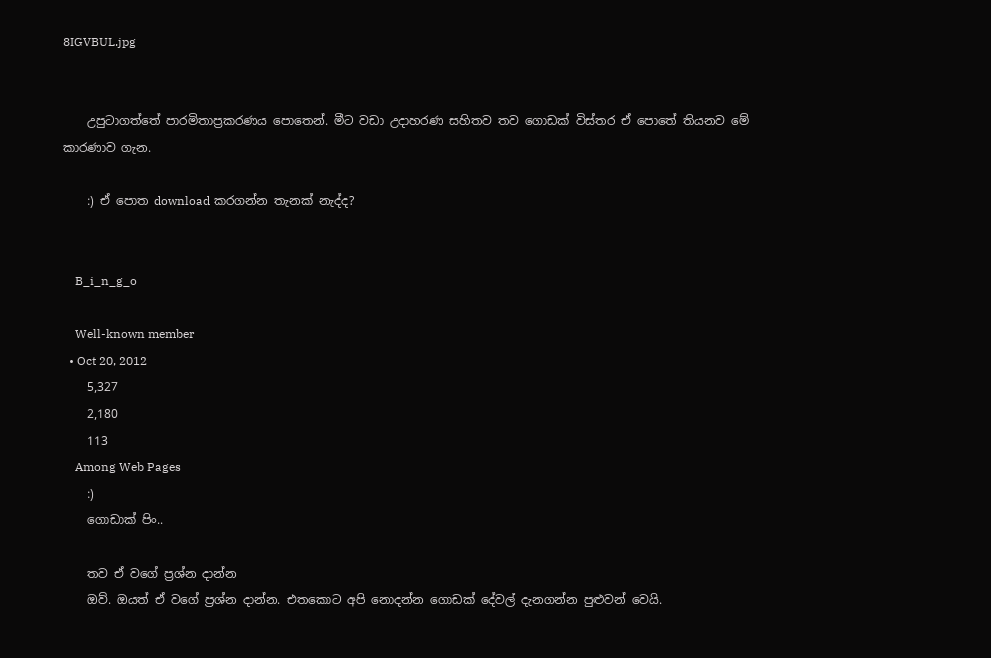8IGVBUL.jpg


    උපුටාගත්තේ පාරමිතාප්‍රකරණය පොතෙන්. මීට වඩා උදාහරණ සහිතව තව ගොඩක් විස්තර ඒ පොතේ තියනව මේ කාරණාව ගැන.

    :) ඒ පොත download කරගන්න තැනක් නැද්ද?


    B_i_n_g_o

    Well-known member
  • Oct 20, 2012
    5,327
    2,180
    113
    Among Web Pages
    :)
    ගොඩාක් පිං..

    තව ඒ වගේ ප්‍රශ්න දාන්න
    ඔව්. ඔයත් ඒ වගේ ප්‍රශ්න දාන්න. එතකොට අපි නොදන්න ගොඩක් දේවල් දැනගන්න පුළුවන් වෙයි.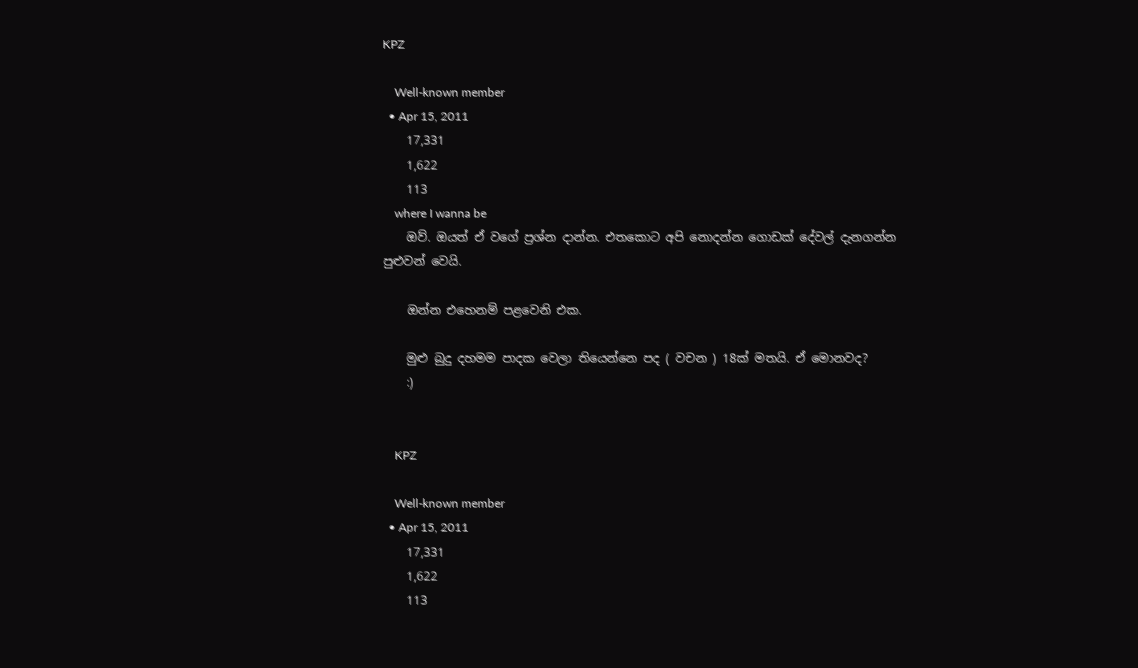KPZ

    Well-known member
  • Apr 15, 2011
    17,331
    1,622
    113
    where I wanna be
    ඔව්. ඔයත් ඒ වගේ ප්‍රශ්න දාන්න. එතකොට අපි නොදන්න ගොඩක් දේවල් දැනගන්න පුළුවන් වෙයි.

    ඔන්න එහෙනම් පළවෙනි එක.

    මුළු බුදු දහමම පාදක වෙලා තියෙන්නෙ පද ( වචන ) 18ක් මතයි. ඒ මොනවද?
    :)


    KPZ

    Well-known member
  • Apr 15, 2011
    17,331
    1,622
    113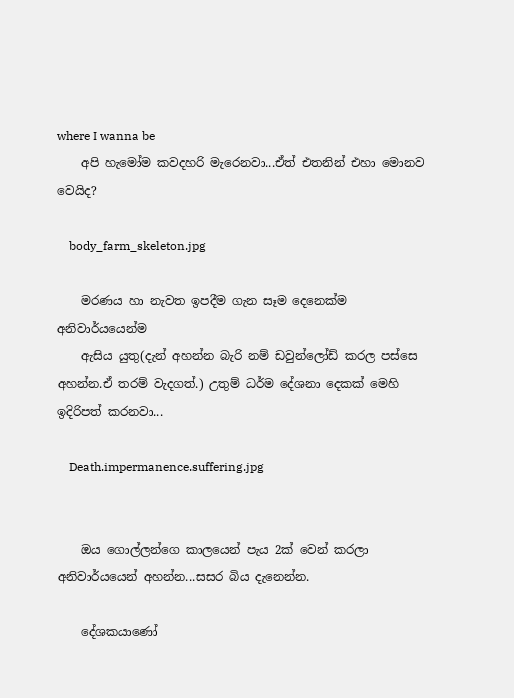where I wanna be
    අපි හැමෝම කවදහරි මැරෙනවා...ඒත් එතනින් එහා මොනව වෙයිද?

    body_farm_skeleton.jpg

    මරණය හා නැවත ඉපදීම ගැන සෑම දෙනෙක්ම අනිවාර්යයෙන්ම
    ඇසිය යුතු(දැන් අහන්න බැරි නම් ඩවුන්ලෝඩ් කරල පස්සෙ අහන්න.ඒ තරම් වැදගත්.) උතුම් ධර්ම දේශනා දෙකක් මෙහි ඉදිරිපත් කරනවා...

    Death.impermanence.suffering.jpg


    ඔය ගොල්ලන්ගෙ කාලයෙන් පැය 2ක් වෙන් කරලා අනිවාර්යයෙන් අහන්න...සසර බිය දැනෙන්න.

    දේශකයාණෝ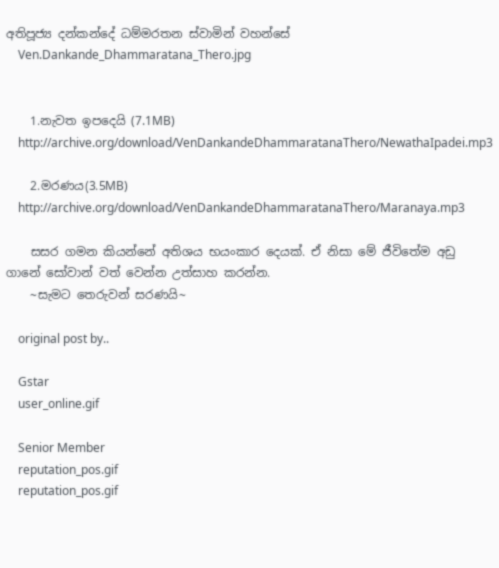අතිපූජ්‍ය දන්කන්දේ ධම්මරතන ස්වාමින් වහන්සේ
    Ven.Dankande_Dhammaratana_Thero.jpg


    1.නැවත ඉපදෙයි (7.1MB)
    http://archive.org/download/VenDankandeDhammaratanaThero/NewathaIpadei.mp3

    2.මරණය(3.5MB)
    http://archive.org/download/VenDankandeDhammaratanaThero/Maranaya.mp3

    සසර ගමන කියන්නේ අතිශය භයංකාර දෙයක්. ඒ නිසා මේ ජීවිතේම අඩු ගානේ සෝවාන් වත් වෙන්න උත්සාහ කරන්න.
    ~සැමට තෙරුවන් සරණයි~

    original post by..

    Gstar
    user_online.gif

    Senior Member
    reputation_pos.gif
    reputation_pos.gif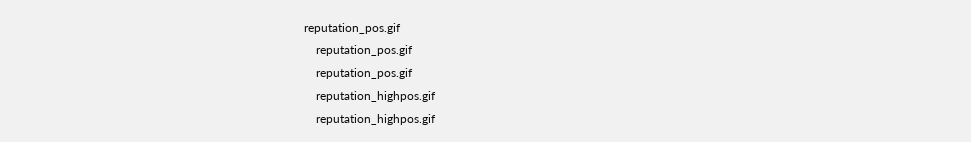reputation_pos.gif
    reputation_pos.gif
    reputation_pos.gif
    reputation_highpos.gif
    reputation_highpos.gif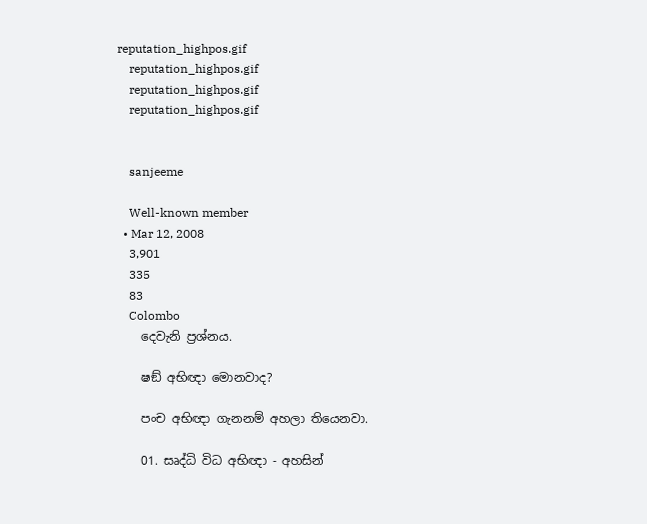reputation_highpos.gif
    reputation_highpos.gif
    reputation_highpos.gif
    reputation_highpos.gif


    sanjeeme

    Well-known member
  • Mar 12, 2008
    3,901
    335
    83
    Colombo
    දෙවැනි ප්‍රශ්නය.

    ෂඞ් අභිඥා මොනවාද?

    පංච අභිඥා ගැනනම් අහලා තියෙනවා.

    01. සෘද්ධි විධ අභිඥා - අහසින්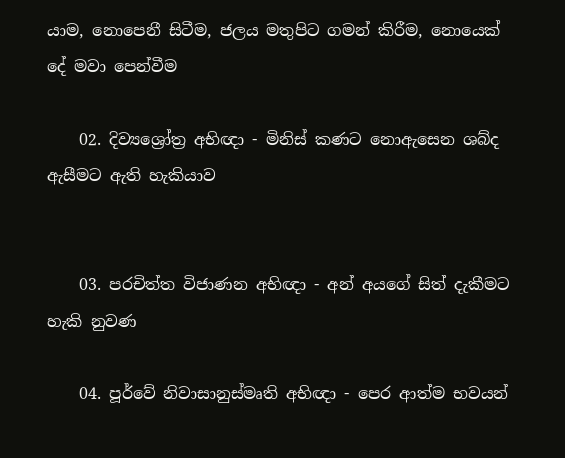යාම, නොපෙනී සිටීම, ජලය මතුපිට ගමන් කිරීම, නොයෙක් දේ මවා පෙන්වීම

    02. දිව්‍යශ්‍රෝත්‍ර අභිඥා - මිනිස් කණට නොඇසෙන ශබ්ද ඇසීමට ඇති හැකියාව


    03. පරචිත්ත විජාණන අභිඥා - අන් අයගේ සිත් දැකීමට හැකි නුවණ

    04. පූර්වේ නිවාසානුස්මෘති අභිඥා - පෙර ආත්ම භවයන්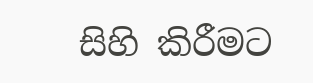සිහි කිරීමට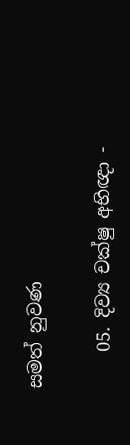සමත් නුවණ

    05. දිව්‍ය චක්ෂු අභිඥා -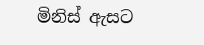මිනිස් ඇසට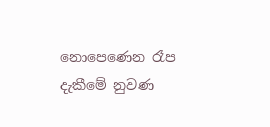නොපෙණෙන රෑප දැකීමේ නුවණ